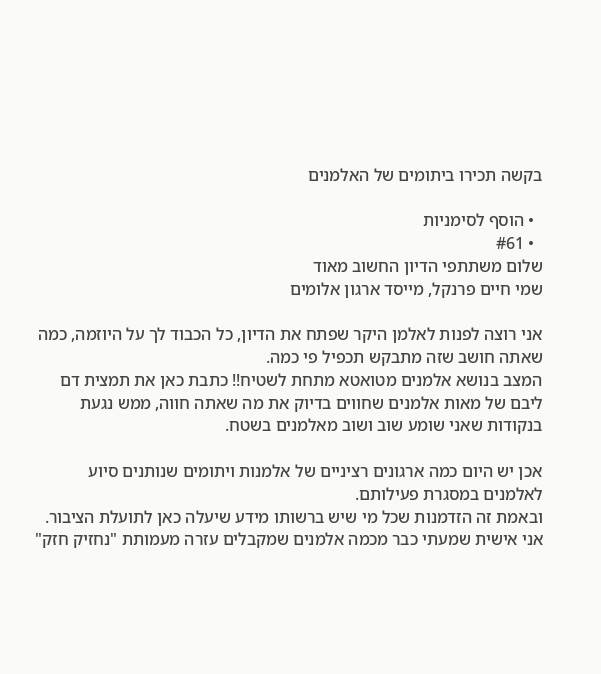בקשה תכירו ביתומים של האלמנים

  • הוסף לסימניות
  • #61
שלום משתתפי הדיון החשוב מאוד
שמי חיים פרנקל, מייסד ארגון אלומים

אני רוצה לפנות לאלמן היקר שפתח את הדיון, כל הכבוד לך על היוזמה, כמה שאתה חושב שזה מתבקש תכפיל פי כמה.
המצב בנושא אלמנים מטואטא מתחת לשטיח!! כתבת כאן את תמצית דם ליבם של מאות אלמנים שחווים בדיוק את מה שאתה חווה, ממש נגעת בנקודות שאני שומע שוב ושוב מאלמנים בשטח.

אכן יש היום כמה ארגונים רציניים של אלמנות ויתומים שנותנים סיוע לאלמנים במסגרת פעילותם.
ובאמת זה הזדמנות שכל מי שיש ברשותו מידע שיעלה כאן לתועלת הציבור.
אני אישית שמעתי כבר מכמה אלמנים שמקבלים עזרה מעמותת "נחזיק חזק"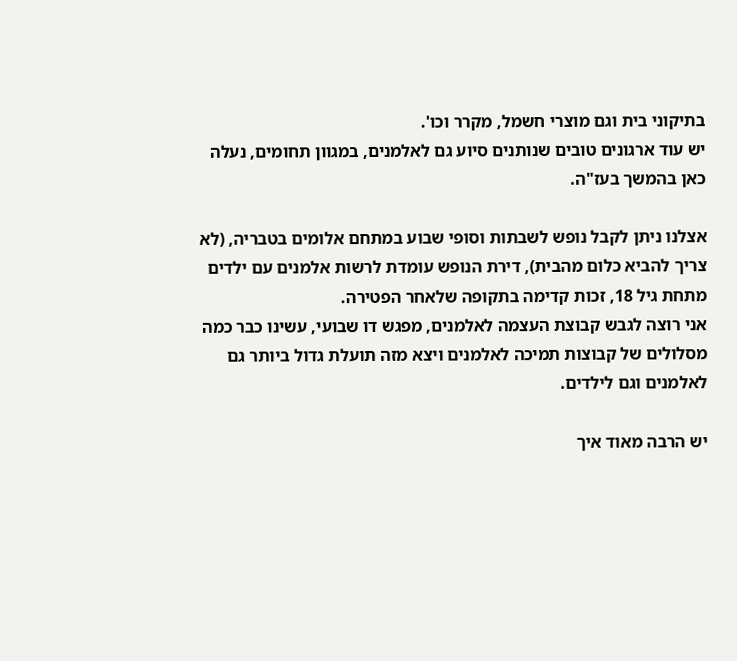בתיקוני בית וגם מוצרי חשמל, מקרר וכו'.
יש עוד ארגונים טובים שנותנים סיוע גם לאלמנים, במגוון תחומים, נעלה כאן בהמשך בעז"ה.

אצלנו ניתן לקבל נופש לשבתות וסופי שבוע במתחם אלומים בטבריה, (לא צריך להביא כלום מהבית), דירת הנופש עומדת לרשות אלמנים עם ילדים מתחת גיל 18, זכות קדימה בתקופה שלאחר הפטירה.
אני רוצה לגבש קבוצת העצמה לאלמנים, מפגש דו שבועי, עשינו כבר כמה מסלולים של קבוצות תמיכה לאלמנים ויצא מזה תועלת גדול ביותר גם לאלמנים וגם לילדים.

יש הרבה מאוד איך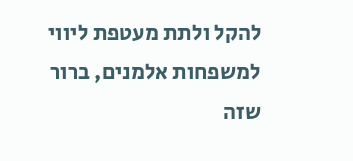להקל ולתת מעטפת ליווי למשפחות אלמנים, ברור שזה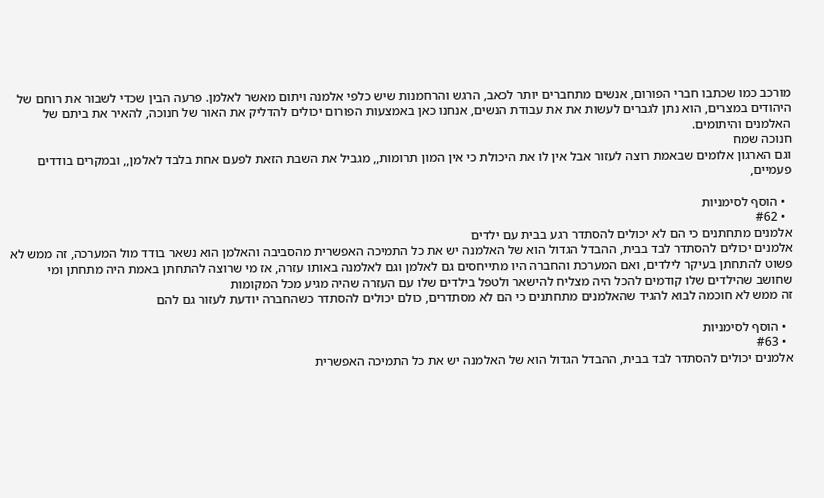מורכב כמו שכתבו חברי הפורום, אנשים מתחברים יותר לכאב, הרגש והרחמנות שיש כלפי אלמנה ויתום מאשר לאלמן. פרעה הבין שכדי לשבור את רוחם של היהודים במצרים, הוא נתן לגברים לעשות את את עבודת הנשים, אנחנו כאן באמצעות הפורום יכולים להדליק את האור של חנוכה, להאיר את ביתם של האלמנים והיתומים.
חנוכה שמח
וגם הארגון אלומים שבאמת רוצה לעזור אבל אין לו את היכולת כי אין המון תרומות,, מגביל את השבת הזאת לפעם אחת בלבד לאלמן,, ובמקרים בודדים פעמיים,

  • הוסף לסימניות
  • #62
אלמנים מתחתנים כי הם לא יכולים להסתדר רגע בבית עם ילדים
אלמנים יכולים להסתדר לבד בבית, ההבדל הגדול הוא של האלמנה יש את כל התמיכה האפשרית מהסביבה והאלמן הוא נשאר בודד מול המערכה, זה ממש לא פשוט להתחתן בעיקר לילדים, ואם המערכת והחברה היו מתייחסים גם לאלמן וגם לאלמנה באותו עזרה, אז מי שרוצה להתחתן באמת היה מתחתן ומי שחושב שהילדים שלו קודמים להכל היה מצליח להישאר ולטפל בילדים שלו עם העזרה שהיה מגיע מכל המקומות
זה ממש לא חוכמה לבוא להגיד שהאלמנים מתחתנים כי הם לא מסתדרים, כולם יכולים להסתדר כשהחברה יודעת לעזור גם להם

  • הוסף לסימניות
  • #63
אלמנים יכולים להסתדר לבד בבית, ההבדל הגדול הוא של האלמנה יש את כל התמיכה האפשרית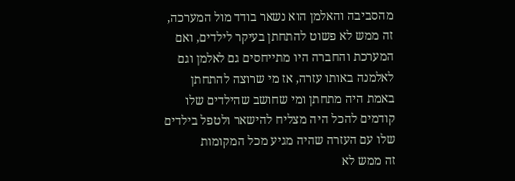מהסביבה והאלמן הוא נשאר בודד מול המערכה, זה ממש לא פשוט להתחתן בעיקר לילדים, ואם המערכת והחברה היו מתייחסים גם לאלמן וגם לאלמנה באותו עזרה, אז מי שרוצה להתחתן באמת היה מתחתן ומי שחושב שהילדים שלו קודמים להכל היה מצליח להישאר ולטפל בילדים שלו עם העזרה שהיה מגיע מכל המקומות
זה ממש לא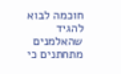חוכמה לבוא להגיד שהאלמנים מתחתנים כי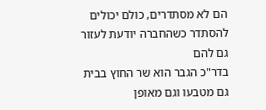הם לא מסתדרים, כולם יכולים להסתדר כשהחברה יודעת לעזור גם להם
בדר"כ הגבר הוא שר החוץ בבית
גם מטבעו וגם מאופן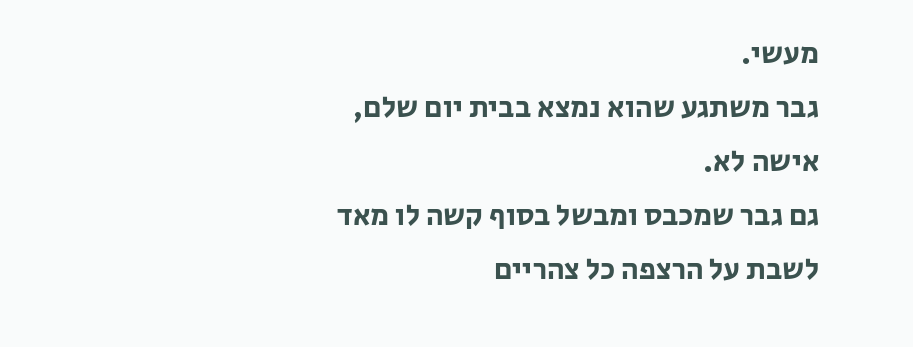מעשי.
גבר משתגע שהוא נמצא בבית יום שלם, אישה לא.
גם גבר שמכבס ומבשל בסוף קשה לו מאד לשבת על הרצפה כל צהריים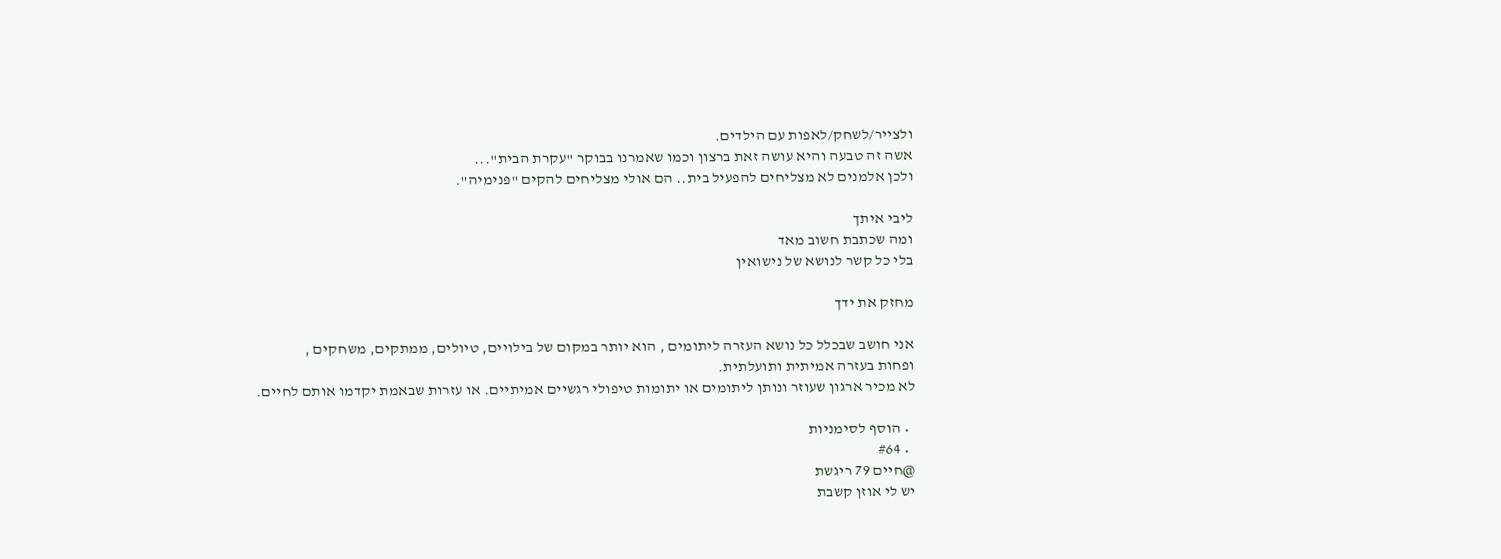ולצייר/לשחק/לאפות עם הילדים.
אשה זה טבעה והיא עושה זאת ברצון וכמו שאמרנו בבוקר "עקרת הבית"...
ולכן אלמנים לא מצליחים להפעיל בית.. הם אולי מצליחים להקים "פנימיה".

ליבי איתך
ומה שכתבת חשוב מאד
בלי כל קשר לנושא של נישואין

מחזק את ידך

אני חושב שבכלל כל נושא העזרה ליתומים , הוא יותר במקום של בילויים, טיולים, ממתקים, משחקים ,
ופחות בעזרה אמיתית ותועלתית.
לא מכיר ארגון שעוזר ונותן ליתומים או יתומות טיפולי רגשיים אמיתיים. או עזרות שבאמת יקדמו אותם לחיים.

  • הוסף לסימניות
  • #64
@חיים 79 ריגשת
יש לי אוזן קשבת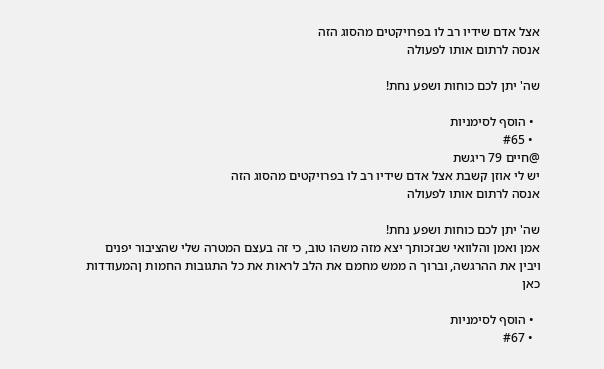אצל אדם שידיו רב לו בפרויקטים מהסוג הזה
אנסה לרתום אותו לפעולה

שה' יתן לכם כוחות ושפע נחת!

  • הוסף לסימניות
  • #65
@חיים 79 ריגשת
יש לי אוזן קשבת אצל אדם שידיו רב לו בפרויקטים מהסוג הזה
אנסה לרתום אותו לפעולה

שה' יתן לכם כוחות ושפע נחת!
אמן ואמן והלוואי שבזכותך יצא מזה משהו טוב, כי זה בעצם המטרה שלי שהציבור יפנים ויבין את ההרגשה, וברוך ה ממש מחמם את הלב לראות את כל התגובות החמות ןהמעודדות כאן

  • הוסף לסימניות
  • #67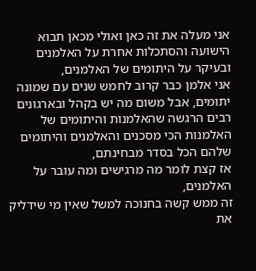אני מעלה את זה כאן ואולי מכאן תבוא הישועה והסתכלות אחרת על האלמנים ובעיקר על היתומים של האלמנים,
אני אלמן כבר קרוב לחמש שנים עם שמונה יתומים, אבל משום מה יש בקהל ובארגונים רבים הרגשה שהאלמנות והיתומים של האלמנות הכי מסכנים והאלמנים והיתומים שלהם הכל בסדר מבחינתם,
אז קצת לומר מה מרגישים ומה עובר על האלמנים,
זה ממש קשה בחנוכה למשל שאין מי שידליק את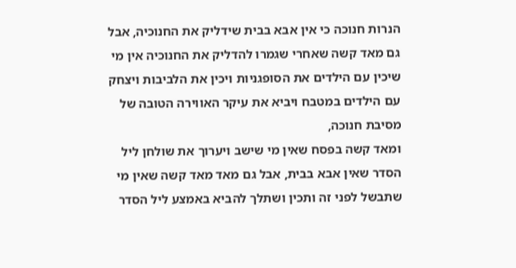הנרות חנוכה כי אין אבא בבית שידליק את החנוכיה, אבל גם מאד קשה שאחרי שגמרו להדליק את החנוכיה אין מי שיכין עם הילדים את הסופגניות ויכין את הלביבות ויצחק עם הילדים במטבח ויביא את עיקר האווירה הטובה של מסיבת חנוכה,
ומאד קשה בפסח שאין מי שישב ויערוך את שולחן ליל הסדר שאין אבא בבית, אבל גם מאד מאד קשה שאין מי שתבשל לפני זה ותכין ושתלך להביא באמצע ליל הסדר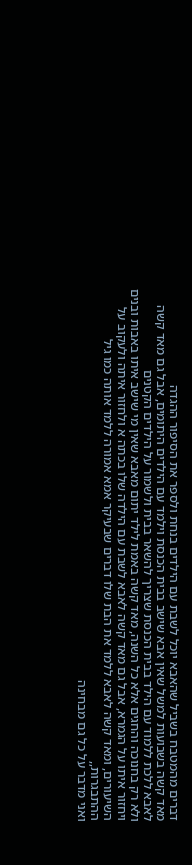דברים מהמטבח בשביל שהאבא יוכל לשבת עם הילדים בנחת ולספר את הסיפור ההגדה
מאד קשה בשבועות למשל שאין אבא שישב בבית הכנסת וילמד עם הילדים היתומים, אבל גם מאד קשה לאבא ללכת ללמוד עם הילד בבית הכנסת שצריך להשאר בבית ולשמור על הילדים הקטנים
ולא רק בחנוכה והחגים אלא כל השנה, מאד קשה באמת לילד יתום מאבא שאין מי שישב איתו באבות ובנים ויחזור איתו על הגמרא, אבל גם מאד קשה לאבא לשבת עם הילדה שלו בכתה א ולחזור איתה ולעקוב על השיעורים, ומאד קשה לאבא ללמד את הבת שלו דברים שבעיקר אמא אמורה ללמד אותה כמו גיל ההתבגרות,,
ואני מדבר על כל גם מבחינה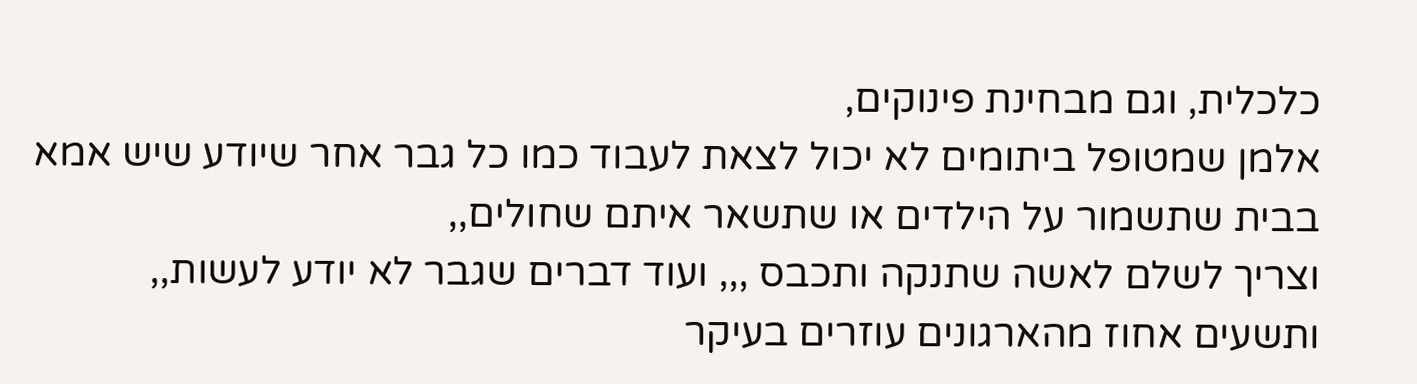כלכלית, וגם מבחינת פינוקים,
אלמן שמטופל ביתומים לא יכול לצאת לעבוד כמו כל גבר אחר שיודע שיש אמא בבית שתשמור על הילדים או שתשאר איתם שחולים,,
וצריך לשלם לאשה שתנקה ותכבס ,,, ועוד דברים שגבר לא יודע לעשות,,
ותשעים אחוז מהארגונים עוזרים בעיקר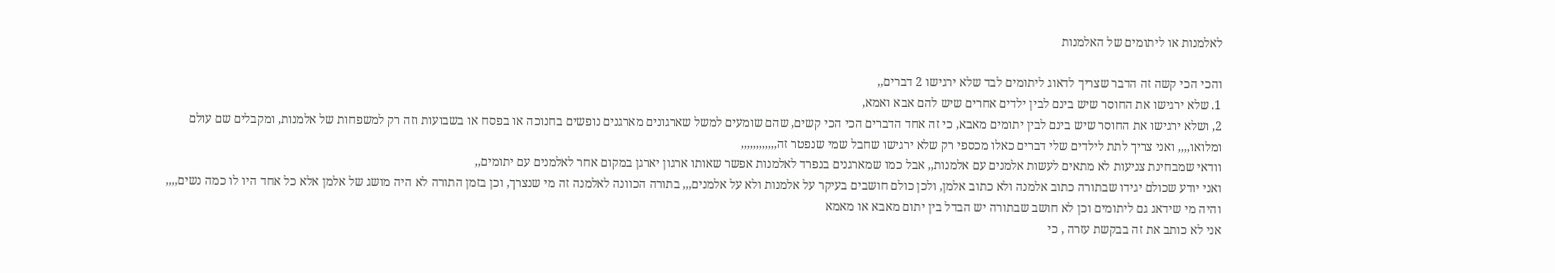לאלמנות או ליתומים של האלמנות

והכי הכי קשה זה הדבר שצריך לדאוג ליתומים לבד שלא ירגישו 2 דברים,,
1. שלא ירגישו את החוסר שיש בינם לבין ילדים אחרים שיש להם אבא ואמא,
2, ושלא ירגישו את החוסר שיש בינם לבין יתומים מאבא, כי זה אחד הדברים הכי הכי קשים, שהם שומעים למשל שארגונים מארגנים נופשים בחנוכה או בפסח או בשבועות וזה רק למשפחות של אלמנות, ומקבלים שם עולם ומלואו,,,, ואני צריך לתת לילדים שלי דברים כאלו מכספי רק שלא ירגישו שחבל שמי שנפטר זה,,,,,,,,,,,,
וודאי שמבחינת צניעות לא מתאים לעשות אלמנים עם אלמנות,, אבל כמו שמארגנים בנפרד לאלמנות אפשר שאותו ארגון יארגן במקום אחר לאלמנים עם יתומים,,
ואני יודע שכולם יגידו שבתורה כתוב אלמנה ולא כתוב אלמן, ולכן כולם חושבים בעיקר על אלמנות ולא על אלמנים,,, בתורה הכוונה לאלמנה זה מי שנצרך, וכן בזמן התורה לא היה מושג של אלמן אלא כל אחד היו לו כמה נשים,,,, והיה מי שידאג גם ליתומים וכן לא חושב שבתורה יש הבדל בין יתום מאבא או מאמא
אני לא כותב את זה בבקשת עזרה , כי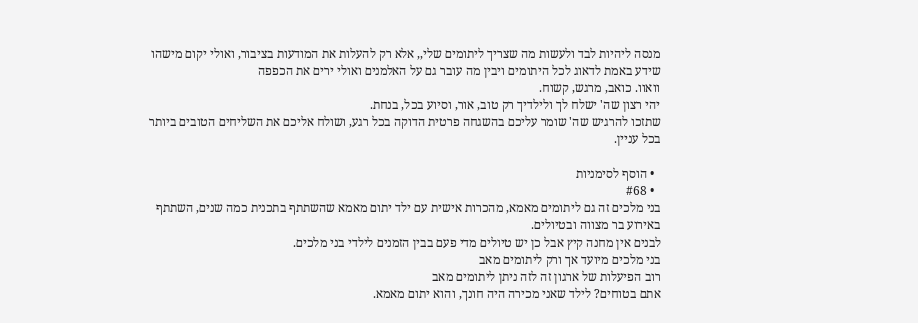מנסה ליהיות לבד ולעשות מה שצריך ליתומים שלי,, אלא רק להעלות את המודעות בציבור, ואולי יקום מישהו שידע באמת לדאוג לכל היתומים ויבין מה עובר גם על האלמנים ואולי ירים את הכפפה
וואוו. כואב, מרגש, קשוח.
יהי רצון שה' ישלח לך ולילדיך רק טוב, אור, וסיוע בכל, בנחת.
שתזכו להרגיש שה' שומר עליכם בהשגחה פרטית הדוקה בכל רגע, ושולח אליכם את השליחים הטובים ביותר בכל עניין.

  • הוסף לסימניות
  • #68
בני מלכים זה גם ליתומים מאמא, מהכרות אישית עם ילד יתום מאמא שהשתתף בתכנית כמה שנים, השתתף באירוע בר מצווה ובטיולים.
לבנים אין מחנה קיץ אבל כן יש טיולים מדי פעם בבין הזמנים לילדי בני מלכים.
בני מלכים מיועד אך ורק ליתומים מאב
רוב הפיעלות של ארגון זה לזה ניתן ליתומים מאב
אתם בטוחים? לילד שאני מכירה היה חונך, והוא יתום מאמא.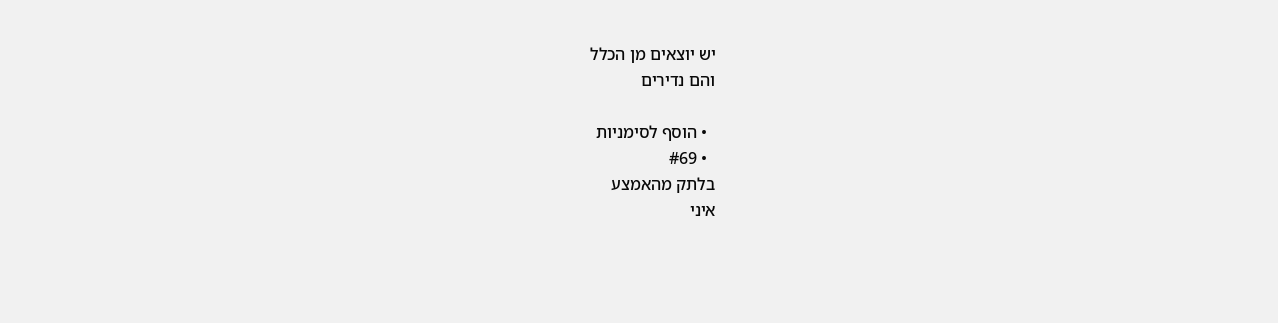יש יוצאים מן הכלל
והם נדירים

  • הוסף לסימניות
  • #69
בלתק מהאמצע
איני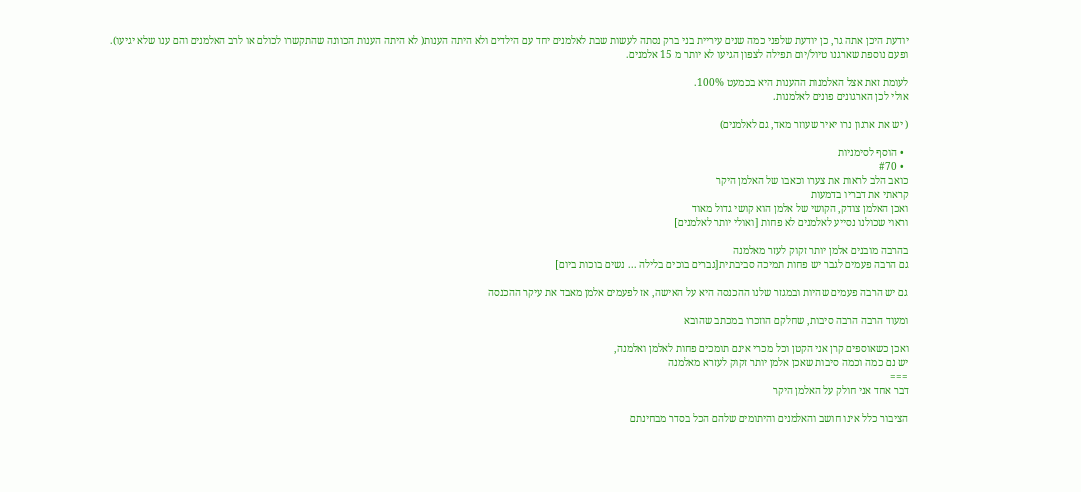יודעת היכן אתה גר, כן יודעת שלפני כמה שנים עיריית בני ברק נסתה לעשות שבת לאלמנים יחד עם הילדים ולא היתה הענות( לא היתה הענות הכוונה שהתקשרו לכולם או לרב האלמנים והם ענו שלא יגיעו).
ופעם נוספת שארגנו טיול/יום תפילה לצפון הגיעו לא יותר מ 15 אלמנים.

לעומת זאת אצל האלמנות ההענות היא בכמעט 100%.
אולי לכן הארגונים פונים לאלמנות.

( יש את ארגון נרו יאיר שעוזר מאד, גם לאלמנים)

  • הוסף לסימניות
  • #70
כואב הלב לראות את צערו וכאבו של האלמן היקר
קראתי את דבריו בדמעות
ואכן האלמן צודק, הקושי של אלמן הוא קושי גדול מאוד
וראוי שכולנו נסייע לאלמנים לא פחות [ואולי יותר לאלמנים]

בהרבה מובנים אלמן יותר זקוק לעזר מאלמנה
גם הרבה פעמים לגבר יש פחות תמיכה סביבתית[גברים בוכים בלילה ... נשים בוכות ביום]

גם יש הרבה פעמים שהיות ובמגזר שלנו ההכנסה היא על האישה, אז לפעמים אלמן מאבד את עיקר ההכנסה

ומעוד הרבה הרבה סיבות, שחלקם הוזכרו במכתב שהובא

ואכן כשאוספים קרן אני הקטן וכל מכרי אינם תומכים פחות לאלמן ואלמנה,
יש נם כמה וכמה סיבות שאכן אלמן יותר זקוק לעזרא מאלמנה
===
דבר אחד אני חולק על האלמן היקר

הציבור כלל אינו חושב והאלמנים והיתומים שלהם הכל בסדר מבחינתם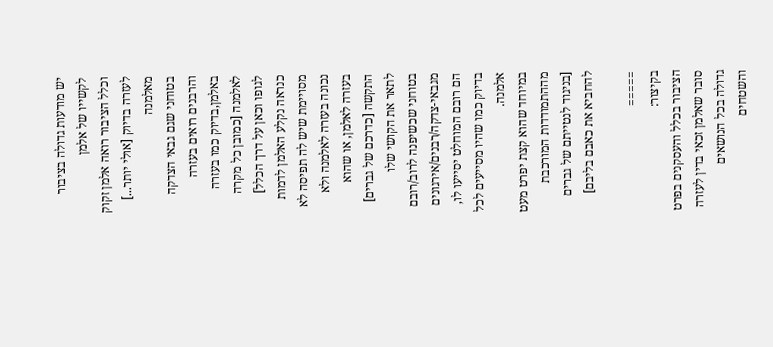יש מודעות גדולה בציבור לקשייו של אלמן
וכלל הציבור רואה אלמן זקוק לעזרה בדיוק [אולי יותר...] מאלמנה
בטוחני שגם גבאי הצדקה והרבנים רואים בעזרה באלמן,בדיוק כמו בעזרה לאלמנה [כמובן כל מקרה לגופו וכאן על דרך הכלל]
כנראה נקלע האלמן לדמות מסויימת שיש לה תפיסה לא נכונה בעזרה לאלמנה ולא בעזרה לאלמן, או שהוא התקשה [כדרכם של גברים] לתאר את הקושי שלו
בטוחני שכשיפנה לרוב/רובם מגבאי-צדקה/רבנים/אירגונים הם רובם המוחלט יסייעו לו, בדיוק כמו שהיו מסייעים לכל אלמנה.
במיוחד שהוא קצת יפרט מעט מההתמודדות המורכבת [בניגוד לנטייתם של גברים להחביא את כאבם בליבם]

=====
בקיצור:
הציבור בכלל והעסקנים בפרט
סובר שאלמן זכאי בדין לעזרה גדולה בכל הנושאים והשטחים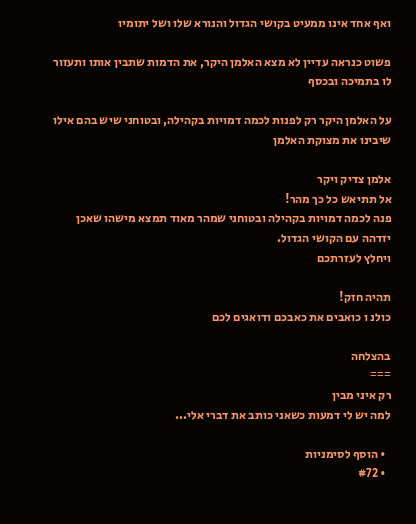ואף אחד אינו ממעיט בקושי הגדול והנורא שלו ושל יתומיו

פשוט כנראה עדיין לא מצא האלמן היקר, את הדמות שתבין אותו ותעזור לו בתמיכה ובכסף

על האלמן היקר רק לפנות לכמה דמויות בקהילה, ובטוחני שיש בהם אילו שיבינו את מצוקת האלמן

אלמן צדיק ויקר
אל תתיאש כל כך מהר!
פנה לכמה דמויות בקהילה ובטוחני שמהר מאוד תמצא מישהו שאכן יזדהה עם הקושי הגדול.
ויחלץ לעזרתכם

תהיה חזק!
כולנ ו כואבים את כאבכם ודואגים לכם

בהצלחה
===
רק איני מבין
למה יש לי דמעות כשאני כותב את דברי אלי...

  • הוסף לסימניות
  • #72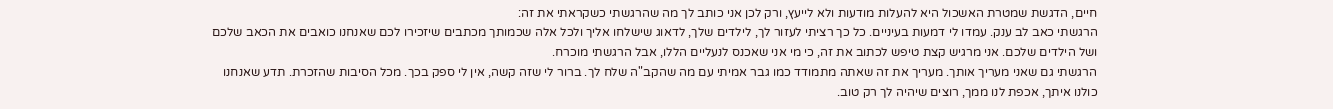חיים, הדגשת שמטרת האשכול היא להעלות מודעות ולא לייעץ, ורק לכן אני כותב לך מה שהרגשתי כשקראתי את זה:
הרגשתי כאב לב ענק. עמדו לי דמעות בעיניים. כל כך רציתי לעזור לך, לילדים שלך, לדאוג שישלחו אליך ולכל אלה שכמותך מכתבים שיזכירו לכם שאנחנו כואבים את הכאב שלכם ושל הילדים שלכם. אני מרגיש קצת טיפש לכתוב את זה, כי מי אני שאכנס לנעליים הללו, אבל הרגשתי מוכרח.
הרגשתי גם שאני מעריך אותך. מעריך את זה שאתה מתמודד כמו גבר אמיתי עם מה שהקב"ה שלח לך. ברור לי שזה קשה, אין לי ספק בכך. מכל הסיבות שהזכרת. תדע שאנחנו כולנו איתך, אכפת לנו ממך, רוצים שיהיה לך רק טוב.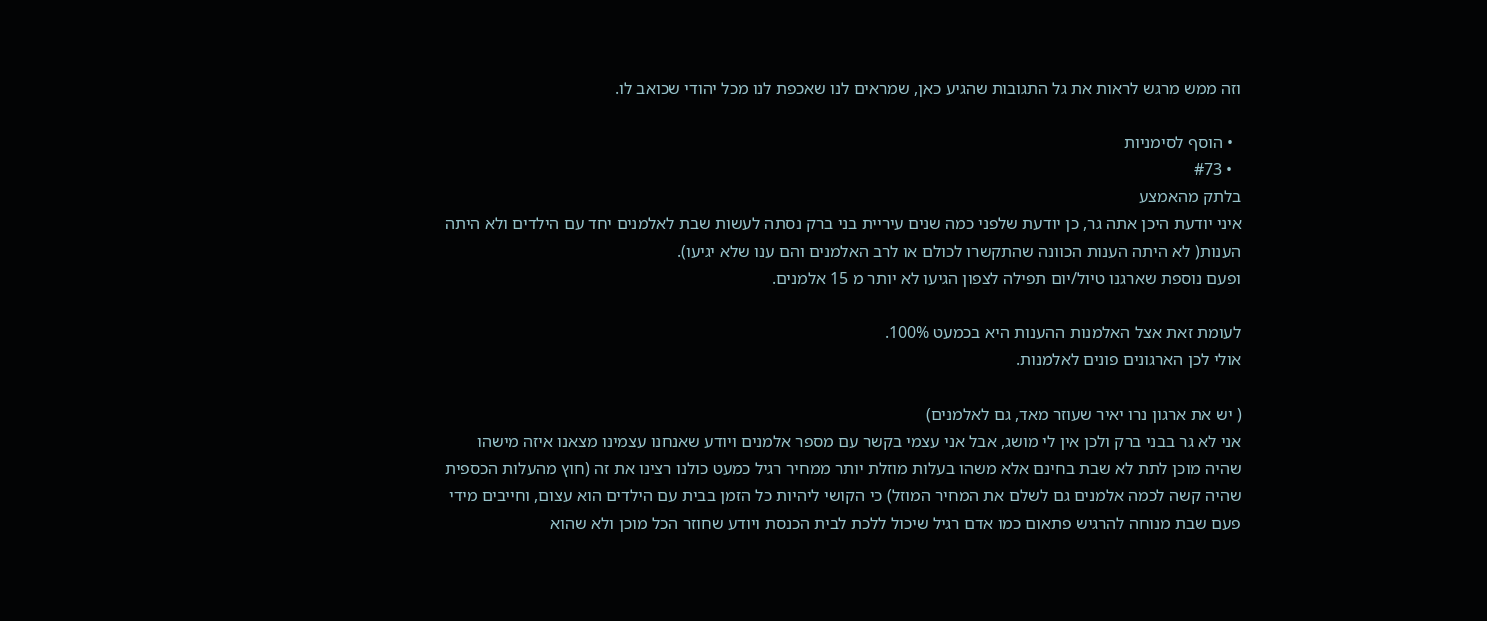וזה ממש מרגש לראות את גל התגובות שהגיע כאן, שמראים לנו שאכפת לנו מכל יהודי שכואב לו.

  • הוסף לסימניות
  • #73
בלתק מהאמצע
איני יודעת היכן אתה גר, כן יודעת שלפני כמה שנים עיריית בני ברק נסתה לעשות שבת לאלמנים יחד עם הילדים ולא היתה הענות( לא היתה הענות הכוונה שהתקשרו לכולם או לרב האלמנים והם ענו שלא יגיעו).
ופעם נוספת שארגנו טיול/יום תפילה לצפון הגיעו לא יותר מ 15 אלמנים.

לעומת זאת אצל האלמנות ההענות היא בכמעט 100%.
אולי לכן הארגונים פונים לאלמנות.

( יש את ארגון נרו יאיר שעוזר מאד, גם לאלמנים)
אני לא גר בבני ברק ולכן אין לי מושג, אבל אני עצמי בקשר עם מספר אלמנים ויודע שאנחנו עצמינו מצאנו איזה מישהו שהיה מוכן לתת לא שבת בחינם אלא משהו בעלות מוזלת יותר ממחיר רגיל כמעט כולנו רצינו את זה (חוץ מהעלות הכספית שהיה קשה לכמה אלמנים גם לשלם את המחיר המוזל) כי הקושי ליהיות כל הזמן בבית עם הילדים הוא עצום, וחייבים מידי פעם שבת מנוחה להרגיש פתאום כמו אדם רגיל שיכול ללכת לבית הכנסת ויודע שחוזר הכל מוכן ולא שהוא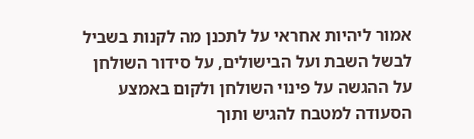אמור ליהיות אחראי על לתכנן מה לקנות בשביל לבשל השבת ועל הבישולים, על סידור השולחן על ההגשה על פינוי השולחן ולקום באמצע הסעודה למטבח להגיש ותוך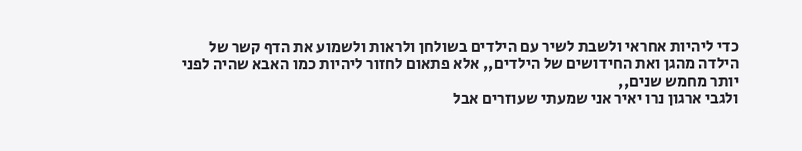כדי ליהיות אחראי ולשבת לשיר עם הילדים בשולחן ולראות ולשמוע את הדף קשר של הילדה מהגן ואת החידושים של הילדים,, אלא פתאום לחזור ליהיות כמו האבא שהיה לפני יותר מחמש שנים,,
ולגבי ארגון נרו יאיר אני שמעתי שעוזרים אבל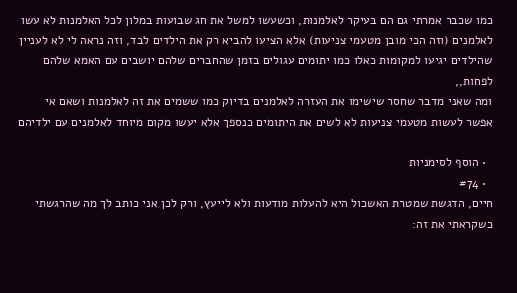כמו שכבר אמרתי גם הם בעיקר לאלמנות, וכשעשו למשל את חג שבועות במלון לכל האלמנות לא עשו לאלמנים (וזה הכי מובן מטעמי צניעות) אלא הציעו להביא רק את הילדים לבד, וזה נראה לי לא לעניין שהילדים יגיעו למקומות כאלו כמו יתומים עגולים בזמן שהחברים שלהם יושבים עם האמא שלהם לפחות,,
ומה שאני מדבר שחסר שישימו את העזרה לאלמנים בדיוק כמו ששמים את זה לאלמנות ושאם אי אפשר לעשות מטעמי צניעות לא לשים את היתומים כנספך אלא יעשו מקום מיוחד לאלמנים עם ילדיהם

  • הוסף לסימניות
  • #74
חיים, הדגשת שמטרת האשכול היא להעלות מודעות ולא לייעץ, ורק לכן אני כותב לך מה שהרגשתי כשקראתי את זה: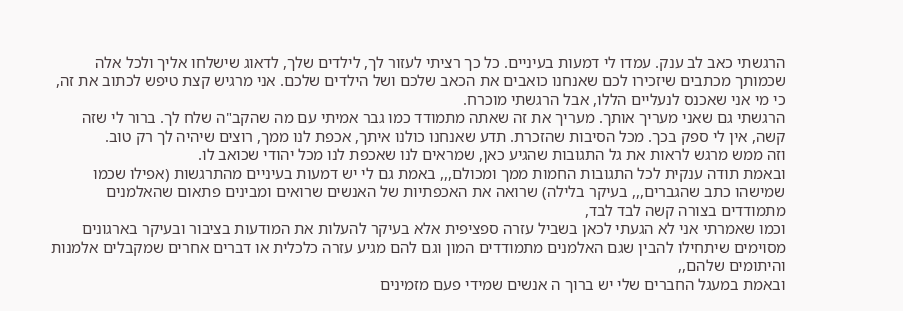הרגשתי כאב לב ענק. עמדו לי דמעות בעיניים. כל כך רציתי לעזור לך, לילדים שלך, לדאוג שישלחו אליך ולכל אלה שכמותך מכתבים שיזכירו לכם שאנחנו כואבים את הכאב שלכם ושל הילדים שלכם. אני מרגיש קצת טיפש לכתוב את זה, כי מי אני שאכנס לנעליים הללו, אבל הרגשתי מוכרח.
הרגשתי גם שאני מעריך אותך. מעריך את זה שאתה מתמודד כמו גבר אמיתי עם מה שהקב"ה שלח לך. ברור לי שזה קשה, אין לי ספק בכך. מכל הסיבות שהזכרת. תדע שאנחנו כולנו איתך, אכפת לנו ממך, רוצים שיהיה לך רק טוב.
וזה ממש מרגש לראות את גל התגובות שהגיע כאן, שמראים לנו שאכפת לנו מכל יהודי שכואב לו.
ובאמת תודה ענקית לכל התגובות החמות ממך ומכולם,,, באמת גם לי יש דמעות בעיניים מהתרגשות (אפילו שכמו שמישהו כתב שהגברים,,, בעיקר בלילה) שרואה את האכפתיות של האנשים שרואים ומבינים פתאום שהאלמנים מתמודדים בצורה קשה לבד לבד,
וכמו שאמרתי אני לא הגעתי לכאן בשביל עזרה ספציפית אלא בעיקר להעלות את המודעות בציבור ובעיקר בארגונים מסוימים שיתחילו להבין שגם האלמנים מתמודדים המון וגם להם מגיע עזרה כלכלית או דברים אחרים שמקבלים אלמנות והיתומים שלהם,,
ובאמת במעגל החברים שלי יש ברוך ה אנשים שמידי פעם מזמינים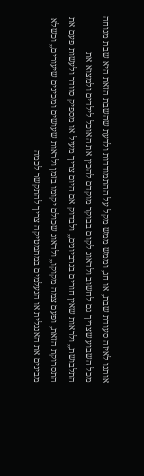אותנו לאיזה סעודת שבת, או חג, וממש ממש מקל על ההתמודדות ולדעת שהשבת הזאת היא שבת מנוחה מכל השבוע שצריך גם לחשוב ולדאוג לקום בבוקר מוקדם להכין את האוכל לילדים ולמצוא את התלבושת,, ולראות שאין חורים בגרביונים,, ולבדוק אם היום צריך מעיל או מספיק סוודר ולעשות פעם את התסרוקת הזאת, ופעם צמה מקוקו,, ולדאוג שכולם יקומו בזמן ולראות שעושים ומכינים שיעורים,, וכשלא מבינים את האנגלית או הנעלמים במתמטיקה צריך להתקשר לכמה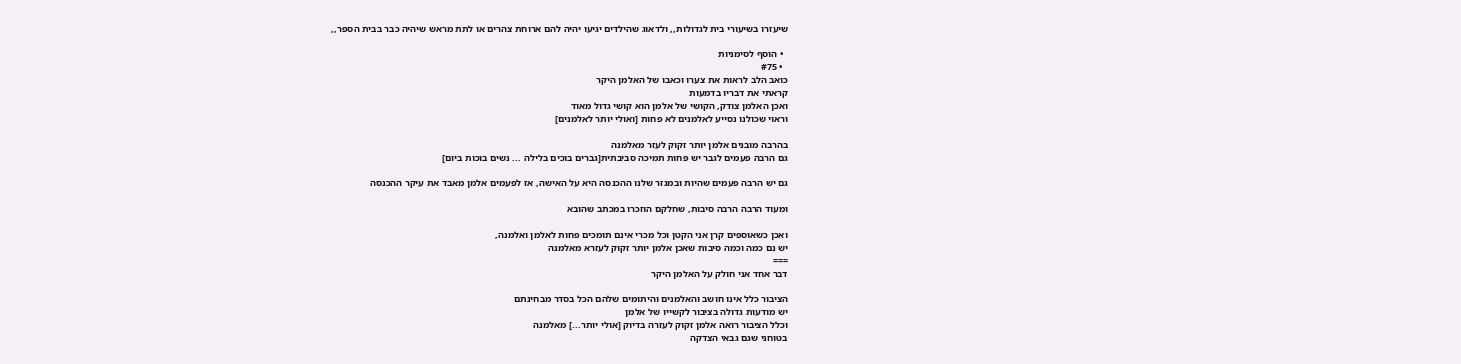שיעזרו בשיעורי בית לגדולות,, ולדאוג שהילדים יגיעו יהיה להם ארוחת צהרים או לתת מראש שיהיה כבר בבית הספר,,

  • הוסף לסימניות
  • #75
כואב הלב לראות את צערו וכאבו של האלמן היקר
קראתי את דבריו בדמעות
ואכן האלמן צודק, הקושי של אלמן הוא קושי גדול מאוד
וראוי שכולנו נסייע לאלמנים לא פחות [ואולי יותר לאלמנים]

בהרבה מובנים אלמן יותר זקוק לעזר מאלמנה
גם הרבה פעמים לגבר יש פחות תמיכה סביבתית[גברים בוכים בלילה ... נשים בוכות ביום]

גם יש הרבה פעמים שהיות ובמגזר שלנו ההכנסה היא על האישה, אז לפעמים אלמן מאבד את עיקר ההכנסה

ומעוד הרבה הרבה סיבות, שחלקם הוזכרו במכתב שהובא

ואכן כשאוספים קרן אני הקטן וכל מכרי אינם תומכים פחות לאלמן ואלמנה,
יש נם כמה וכמה סיבות שאכן אלמן יותר זקוק לעזרא מאלמנה
===
דבר אחד אני חולק על האלמן היקר

הציבור כלל אינו חושב והאלמנים והיתומים שלהם הכל בסדר מבחינתם
יש מודעות גדולה בציבור לקשייו של אלמן
וכלל הציבור רואה אלמן זקוק לעזרה בדיוק [אולי יותר...] מאלמנה
בטוחני שגם גבאי הצדקה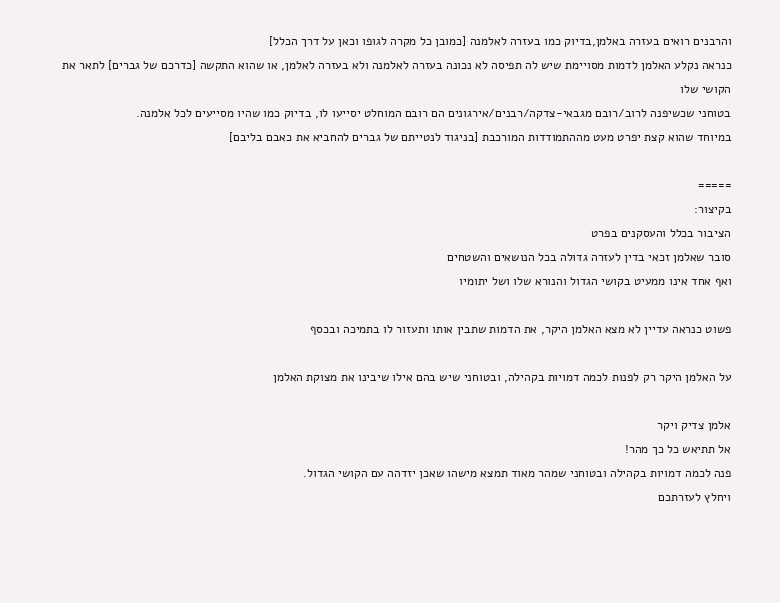והרבנים רואים בעזרה באלמן,בדיוק כמו בעזרה לאלמנה [כמובן כל מקרה לגופו וכאן על דרך הכלל]
כנראה נקלע האלמן לדמות מסויימת שיש לה תפיסה לא נכונה בעזרה לאלמנה ולא בעזרה לאלמן, או שהוא התקשה [כדרכם של גברים] לתאר את הקושי שלו
בטוחני שכשיפנה לרוב/רובם מגבאי-צדקה/רבנים/אירגונים הם רובם המוחלט יסייעו לו, בדיוק כמו שהיו מסייעים לכל אלמנה.
במיוחד שהוא קצת יפרט מעט מההתמודדות המורכבת [בניגוד לנטייתם של גברים להחביא את כאבם בליבם]

=====
בקיצור:
הציבור בכלל והעסקנים בפרט
סובר שאלמן זכאי בדין לעזרה גדולה בכל הנושאים והשטחים
ואף אחד אינו ממעיט בקושי הגדול והנורא שלו ושל יתומיו

פשוט כנראה עדיין לא מצא האלמן היקר, את הדמות שתבין אותו ותעזור לו בתמיכה ובכסף

על האלמן היקר רק לפנות לכמה דמויות בקהילה, ובטוחני שיש בהם אילו שיבינו את מצוקת האלמן

אלמן צדיק ויקר
אל תתיאש כל כך מהר!
פנה לכמה דמויות בקהילה ובטוחני שמהר מאוד תמצא מישהו שאכן יזדהה עם הקושי הגדול.
ויחלץ לעזרתכם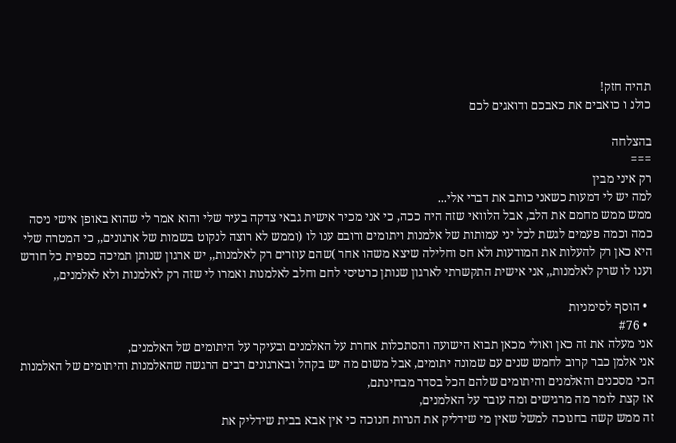תהיה חזק!
כולנ ו כואבים את כאבכם ודואגים לכם

בהצלחה
===
רק איני מבין
למה יש לי דמעות כשאני כותב את דברי אלי...
ממש ממש מחמם את הלב, אבל הלוואי שזה היה ככה, כי אני מכיר אישית גבאי צדקה בעיר שלי והוא אמר לי שהוא באופן אישי ניסה כמה וכמה פעמים לגשת לכל יני עמותות של אלמנות ויתומים ורובם ענו לו (וממש לא רוצה לנקוט בשמות של ארגונים,, כי המטרה שלי היא כאן רק להעלות את המודעות ולא חס וחלילה שיצא משהו אחר )שהם עוזרים רק לאלמנות,, יש ארגון שנותן תמיכה כספית כל חודש וענו לו שרק לאלמנות,, אני אישית התקשרתי לארגון שנותן כרטיסי לחם וחלב לאלמנות ואמרו לי שזה רק לאלמנות ולא לאלמנים,,

  • הוסף לסימניות
  • #76
אני מעלה את זה כאן ואולי מכאן תבוא הישועה והסתכלות אחרת על האלמנים ובעיקר על היתומים של האלמנים,
אני אלמן כבר קרוב לחמש שנים עם שמונה יתומים, אבל משום מה יש בקהל ובארגונים רבים הרגשה שהאלמנות והיתומים של האלמנות הכי מסכנים והאלמנים והיתומים שלהם הכל בסדר מבחינתם,
אז קצת לומר מה מרגישים ומה עובר על האלמנים,
זה ממש קשה בחנוכה למשל שאין מי שידליק את הנרות חנוכה כי אין אבא בבית שידליק את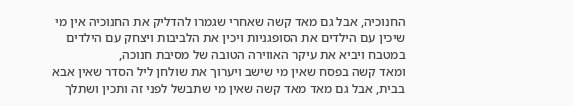החנוכיה, אבל גם מאד קשה שאחרי שגמרו להדליק את החנוכיה אין מי שיכין עם הילדים את הסופגניות ויכין את הלביבות ויצחק עם הילדים במטבח ויביא את עיקר האווירה הטובה של מסיבת חנוכה,
ומאד קשה בפסח שאין מי שישב ויערוך את שולחן ליל הסדר שאין אבא בבית, אבל גם מאד מאד קשה שאין מי שתבשל לפני זה ותכין ושתלך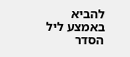להביא באמצע ליל הסדר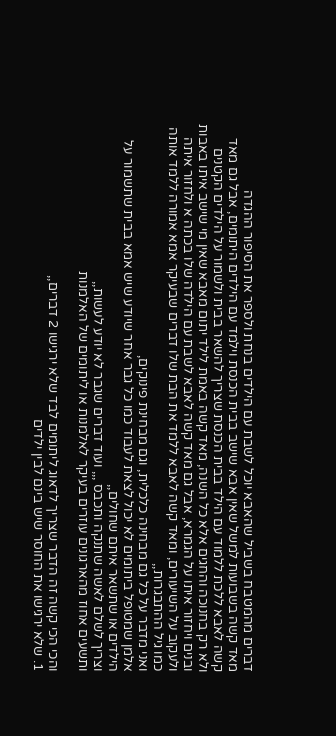דברים מהמטבח בשביל שהאבא יוכל לשבת עם הילדים בנחת ולספר את הסיפור ההגדה
מאד קשה בשבועות למשל שאין אבא שישב בבית הכנסת וילמד עם הילדים היתומים, אבל גם מאד קשה לאבא ללכת ללמוד עם הילד בבית הכנסת שצריך להשאר בבית ולשמור על הילדים הקטנים
ולא רק בחנוכה והחגים אלא כל השנה, מאד קשה באמת לילד יתום מאבא שאין מי שישב איתו באבות ובנים ויחזור איתו על הגמרא, אבל גם מאד קשה לאבא לשבת עם הילדה שלו בכתה א ולחזור איתה ולעקוב על השיעורים, ומאד קשה לאבא ללמד את הבת שלו דברים שבעיקר אמא אמורה ללמד אותה כמו גיל ההתבגרות,,
ואני מדבר על כל גם מבחינה כלכלית, וגם מבחינת פינוקים,
אלמן שמטופל ביתומים לא יכול לצאת לעבוד כמו כל גבר אחר שיודע שיש אמא בבית שתשמור על הילדים או שתשאר איתם שחולים,,
וצריך לשלם לאשה שתנקה ותכבס ,,, ועוד דברים שגבר לא יודע לעשות,,
ותשעים אחוז מהארגונים עוזרים בעיקר לאלמנות או ליתומים של האלמנות

והכי הכי קשה זה הדבר שצריך לדאוג ליתומים לבד שלא ירגישו 2 דברים,,
1. שלא ירגישו את החוסר שיש בינם לבין ילדים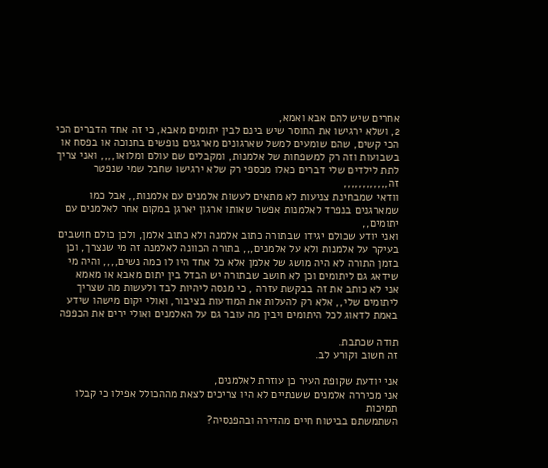אחרים שיש להם אבא ואמא,
2, ושלא ירגישו את החוסר שיש בינם לבין יתומים מאבא, כי זה אחד הדברים הכי הכי קשים, שהם שומעים למשל שארגונים מארגנים נופשים בחנוכה או בפסח או בשבועות וזה רק למשפחות של אלמנות, ומקבלים שם עולם ומלואו,,,, ואני צריך לתת לילדים שלי דברים כאלו מכספי רק שלא ירגישו שחבל שמי שנפטר זה,,,,,,,,,,,,
וודאי שמבחינת צניעות לא מתאים לעשות אלמנים עם אלמנות,, אבל כמו שמארגנים בנפרד לאלמנות אפשר שאותו ארגון יארגן במקום אחר לאלמנים עם יתומים,,
ואני יודע שכולם יגידו שבתורה כתוב אלמנה ולא כתוב אלמן, ולכן כולם חושבים בעיקר על אלמנות ולא על אלמנים,,, בתורה הכוונה לאלמנה זה מי שנצרך, וכן בזמן התורה לא היה מושג של אלמן אלא כל אחד היו לו כמה נשים,,,, והיה מי שידאג גם ליתומים וכן לא חושב שבתורה יש הבדל בין יתום מאבא או מאמא
אני לא כותב את זה בבקשת עזרה , כי מנסה ליהיות לבד ולעשות מה שצריך ליתומים שלי,, אלא רק להעלות את המודעות בציבור, ואולי יקום מישהו שידע באמת לדאוג לכל היתומים ויבין מה עובר גם על האלמנים ואולי ירים את הכפפה

תודה שכתבת.
זה חשוב וקורע לב.

אני יודעת שקופת העיר כן עוזרת לאלמנים,
אני מכיררה אלמנים ששנתיים לא היו צריכים לצאת מההכולל אפילו כי קבלו תמיכות
השתמשתם בביטוח חיים מהדירה ובהפנסיה?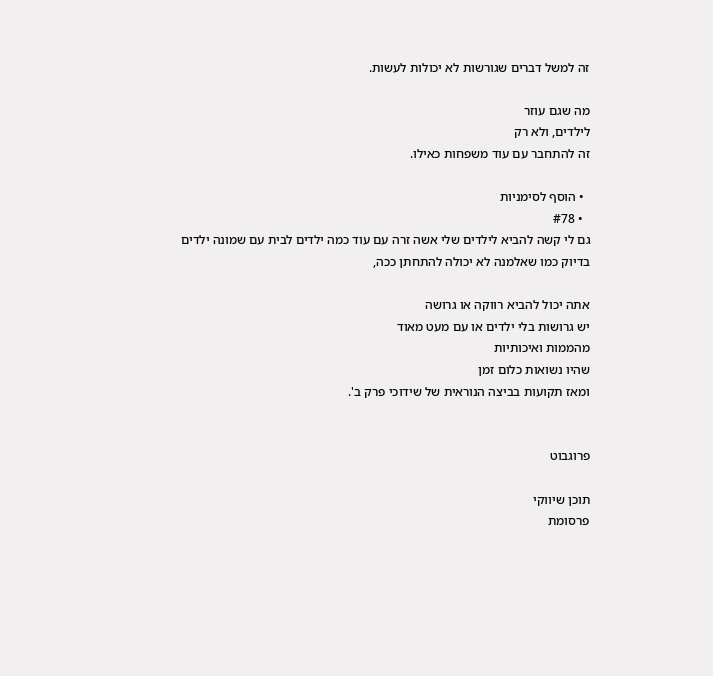זה למשל דברים שגורשות לא יכולות לעשות.

מה שגם עוזר
לילדים, ולא רק
זה להתחבר עם עוד משפחות כאילו.

  • הוסף לסימניות
  • #78
גם לי קשה להביא לילדים שלי אשה זרה עם עוד כמה ילדים לבית עם שמונה ילדים בדיוק כמו שאלמנה לא יכולה להתחתן ככה,

אתה יכול להביא רווקה או גרושה
יש גרושות בלי ילדים או עם מעט מאוד
מהממות ואיכותיות
שהיו נשואות כלום זמן
ומאז תקועות בביצה הנוראית של שידוכי פרק ב'.


פרוגבוט

תוכן שיווקי
פרסומת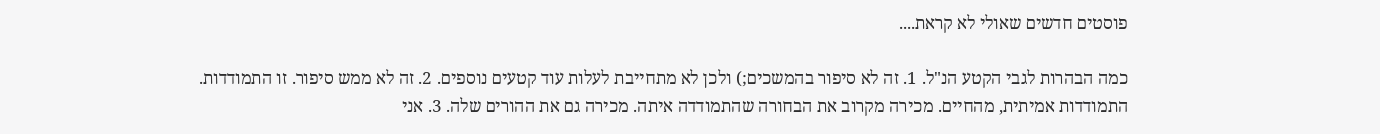פוסטים חדשים שאולי לא קראת....

כמה הבהרות לגבי הקטע הנ"ל. 1. זה לא סיפור בהמשכים;) ולכן לא מתחייבת לעלות עוד קטעים נוספים. 2. זה לא ממש סיפור. זו התמודדות. התמודדות אמיתית, מהחיים. מכירה מקרוב את הבחורה שהתמודדה איתה. מכירה גם את ההורים שלה. 3. אני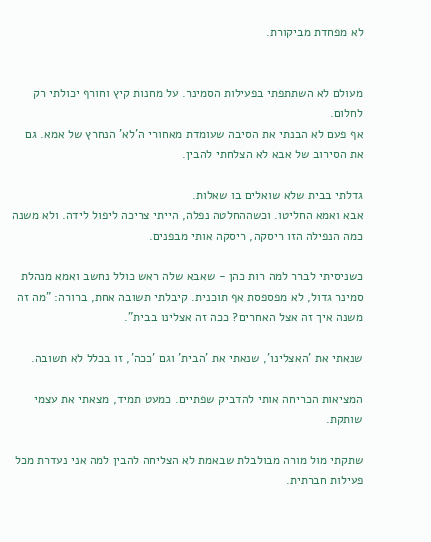לא מפחדת מביקורת.


מעולם לא השתתפתי בפעילות הסמינר. על מחנות קיץ וחורף יכולתי רק לחלום.
אף פעם לא הבנתי את הסיבה שעומדת מאחורי ה'לא' הנחרץ של אמא. גם את הסירוב של אבא לא הצלחתי להבין.

גדלתי בבית שלא שואלים בו שאלות.
אבא ואמא החליטו. וכשההחלטה נפלה, הייתי צריכה ליפול לידה. ולא משנה כמה הנפילה הזו ריסקה, ריסקה אותי מבפנים.

כשניסיתי לברר למה רות כהן - שאבא שלה ראש כולל נחשב ואמא מנהלת סמינר גדול, לא מפספסת אף תוכנית. קיבלתי תשובה אחת, ברורה: "מה זה משנה איך זה אצל האחרים? ככה זה אצלינו בבית".

שנאתי את 'האצלינו', שנאתי את 'הבית' וגם 'ככה', זו בכלל לא תשובה.

המציאות הכריחה אותי להדביק שפתיים. כמעט תמיד, מצאתי את עצמי שותקת.

שתקתי מול מורה מבולבלת שבאמת לא הצליחה להבין למה אני נעדרת מכל פעילות חברתית.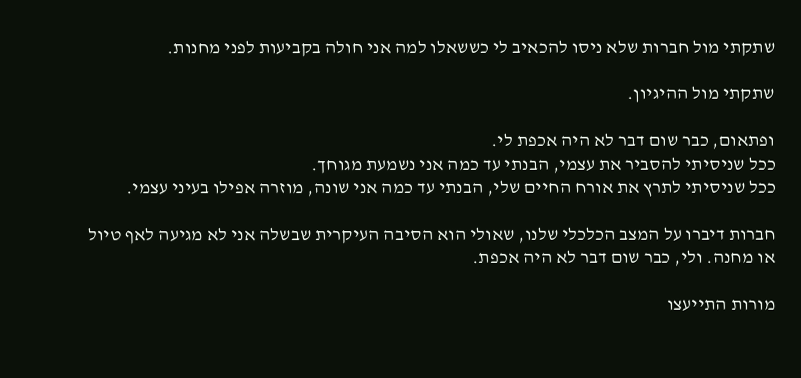שתקתי מול חברות שלא ניסו להכאיב לי כששאלו למה אני חולה בקביעות לפני מחנות.

שתקתי מול ההיגיון.

ופתאום, כבר שום דבר לא היה אכפת לי.
ככל שניסיתי להסביר את עצמי, הבנתי עד כמה אני נשמעת מגוחך.
ככל שניסיתי לתרץ את אורח החיים שלי, הבנתי עד כמה אני שונה, מוזרה אפילו בעיני עצמי.

חברות דיברו על המצב הכלכלי שלנו, שאולי הוא הסיבה העיקרית שבשלה אני לא מגיעה לאף טיול או מחנה. ולי, כבר שום דבר לא היה אכפת.

מורות התייעצו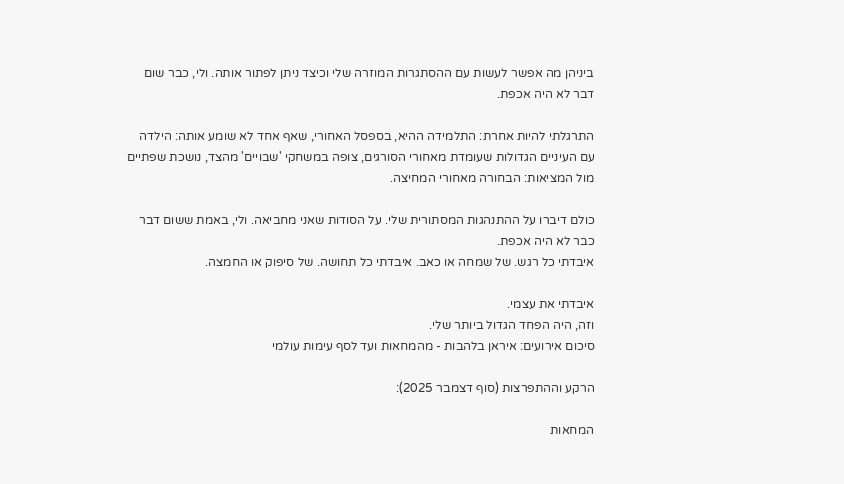ביניהן מה אפשר לעשות עם ההסתגרות המוזרה שלי וכיצד ניתן לפתור אותה. ולי, כבר שום דבר לא היה אכפת.

התרגלתי להיות אחרת: התלמידה ההיא, בספסל האחורי, שאף אחד לא שומע אותה: הילדה עם העיניים הגדולות שעומדת מאחורי הסורגים, צופה במשחקי 'שבויים' מהצד, נושכת שפתיים מול המציאות: הבחורה מאחורי המחיצה.

כולם דיברו על ההתנהגות המסתורית שלי. על הסודות שאני מחביאה. ולי, באמת ששום דבר כבר לא היה אכפת.
איבדתי כל רגש. של שמחה או כאב. איבדתי כל תחושה. של סיפוק או החמצה.

איבדתי את עצמי.
וזה, היה הפחד הגדול ביותר שלי.
סיכום אירועים: איראן בלהבות - מהמחאות ועד לסף עימות עולמי

הרקע וההתפרצות (סוף דצמבר 2025):

המחאות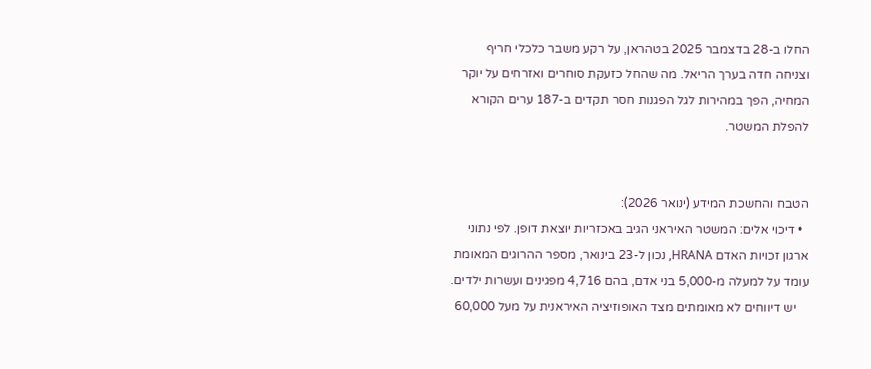החלו ב-28 בדצמבר 2025 בטהראן, על רקע משבר כלכלי חריף וצניחה חדה בערך הריאל. מה שהחל כזעקת סוחרים ואזרחים על יוקר המחיה, הפך במהירות לגל הפגנות חסר תקדים ב-187 ערים הקורא להפלת המשטר.


הטבח והחשכת המידע (ינואר 2026):
  • דיכוי אלים: המשטר האיראני הגיב באכזריות יוצאת דופן. לפי נתוני ארגון זכויות האדם HRANA, נכון ל-23 בינואר, מספר ההרוגים המאומת עומד על למעלה מ-5,000 בני אדם, בהם 4,716 מפגינים ועשרות ילדים.
    יש דיווחים לא מאומתים מצד האופוזיציה האיראנית על מעל 60,000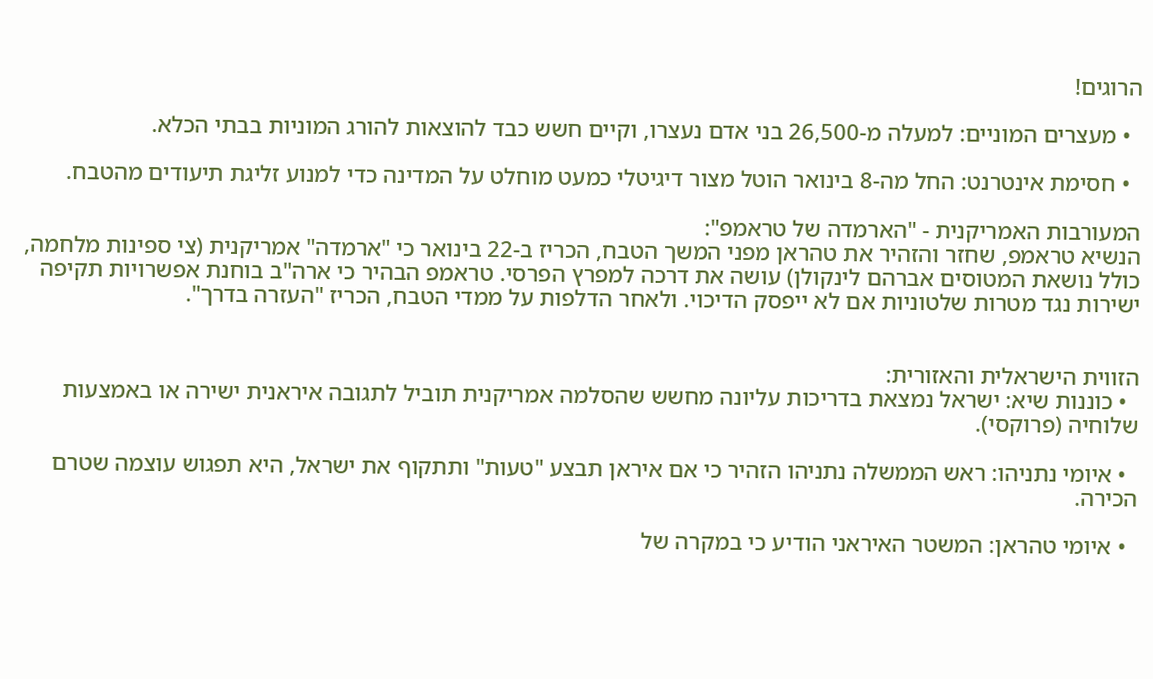הרוגים!

  • מעצרים המוניים: למעלה מ-26,500 בני אדם נעצרו, וקיים חשש כבד להוצאות להורג המוניות בבתי הכלא.

  • חסימת אינטרנט: החל מה-8 בינואר הוטל מצור דיגיטלי כמעט מוחלט על המדינה כדי למנוע זליגת תיעודים מהטבח.

המעורבות האמריקנית - "הארמדה של טראמפ":
הנשיא טראמפ, שחזר והזהיר את טהראן מפני המשך הטבח, הכריז ב-22 בינואר כי "ארמדה" אמריקנית (צי ספינות מלחמה, כולל נושאת המטוסים אברהם לינקולן) עושה את דרכה למפרץ הפרסי. טראמפ הבהיר כי ארה"ב בוחנת אפשרויות תקיפה ישירות נגד מטרות שלטוניות אם לא ייפסק הדיכוי. ולאחר הדלפות על ממדי הטבח, הכריז "העזרה בדרך".


הזווית הישראלית והאזורית:
  • כוננות שיא: ישראל נמצאת בדריכות עליונה מחשש שהסלמה אמריקנית תוביל לתגובה איראנית ישירה או באמצעות שלוחיה (פרוקסי).

  • איומי נתניהו: ראש הממשלה נתניהו הזהיר כי אם איראן תבצע "טעות" ותתקוף את ישראל, היא תפגוש עוצמה שטרם הכירה.

  • איומי טהראן: המשטר האיראני הודיע כי במקרה של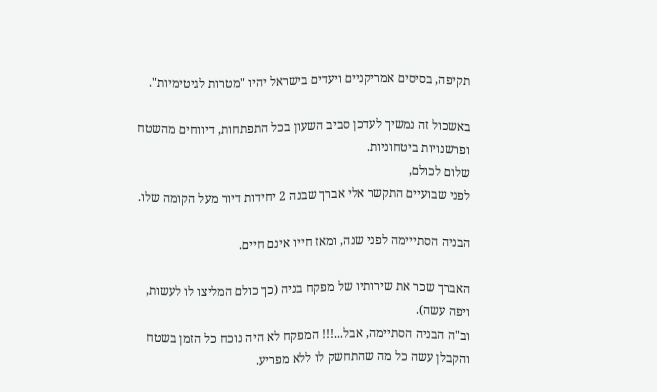תקיפה, בסיסים אמריקניים ויעדים בישראל יהיו "מטרות לגיטימיות".

באשכול זה נמשיך לעדכן סביב השעון בכל התפתחות, דיווחים מהשטח ופרשנויות ביטחוניות.
שלום לכולם,
לפני שבועיים התקשר אלי אברך שבנה 2 יחידות דיור מעל הקומה שלו.

הבניה הסתייימה לפני שנה, ומאז חייו אינם חיים.

האברך שכר את שירותיו של מפקח בניה (כך כולם המליצו לו לעשות, ויפה עשה).
וב"ה הבניה הסתיימה, אבל...!!! המפקח לא היה נוכח כל הזמן בשטח והקבלן עשה כל מה שהתחשק לו ללא מפריע.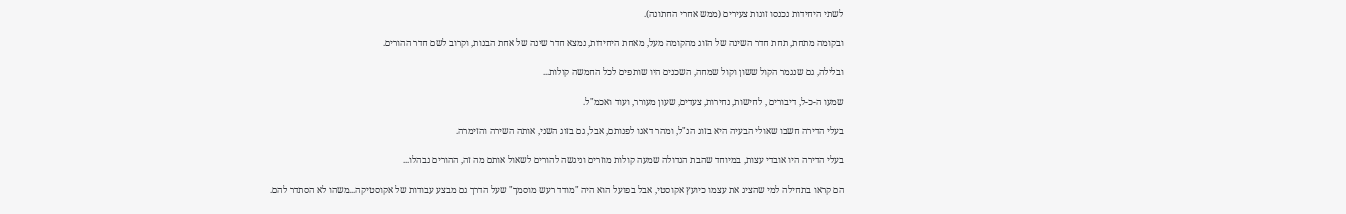לשתי היחידות נכנסו זוגות צעירים (ממש אחרי החתונה).

ובקומה מתחת, תחת חדר השינה של הזוג מהקומה מעל, מאחת היחידות, נמצא חדר שינה של אחת הבנות, וקרוב לשם חדר ההורים.

ובלילה, גם שנגמר הקול ששון וקול שמחה, השכנים היו שותפים לכל החמשה קולות...

שמעו ה-כ-ל, דיבורים , לחישות, נחירות, צעדים, שעון מעורר, ועוד ואכמ"ל.

בעלי הדירה חשבו שאולי הבעיה היא בזוג הנ"ל, ומהר דאגו לפנותם, אבל, גם בזוג השני, אותה השירה והזימרה.

בעלי הדירה היו אובדי עצות, במיוחד שהבת הגדולה שמעה קולות מוזרים וניגשה להורים לשאול אותם מה זה, ההורים נבהלו...

הם קראו בתחילה למי שהציג את עצמו כיועץ אקוסטי, אבל בפועל הוא היה "מודד רעש מוסמך" שעל הדרך גם מבצע עבודות של אקוסטיקה...משהו לא הסתדר להם.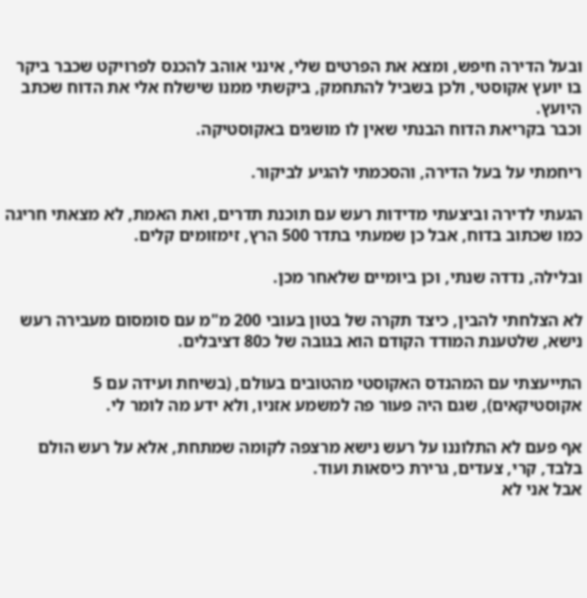ובעל הדירה חיפש, ומצא את הפרטים שלי, אינני אוהב להכנס לפרויקט שכבר ביקר בו יועץ אקוסטי, ולכן בשביל להתחמק, ביקשתי ממנו שישלח אלי את הדוח שכתב היועץ.
וכבר בקריאת הדוח הבנתי שאין לו מושגים באקוסטיקה.

ריחמתי על בעל הדירה, והסכמתי להגיע לביקור.

הגעתי לדירה וביצעתי מדידות רעש עם תוכנת תדרים, ואת האמת, לא מצאתי חריגה כמו שכתוב בדוח, אבל כן שמעתי בתדר 500 הרץ, זימזומים קלים.

ובלילה, נדדה שנתי, וכן ביומיים שלאחר מכן.

לא הצלחתי להבין, כיצד תקרה של בטון בעובי 200 מ"מ עם סומסום מעבירה רעש נישא, שלטענת המודד הקודם הוא בגובה של כ80 דציבלים.

התייעצתי עם המהנדס האקוסטי מהטובים בעולם, (בשיחת ועידה עם 5 אקוסטיקאים), שגם היה פעור פה למשמע אזניו, ולא ידע מה לומר לי.

אף פעם לא התלוננו על רעש נישא מרצפה לקומה שמתחת, אלא על רעש הולם בלבד, קרי, צעדים, גרירת כיסאות ועוד.
אבל אני לא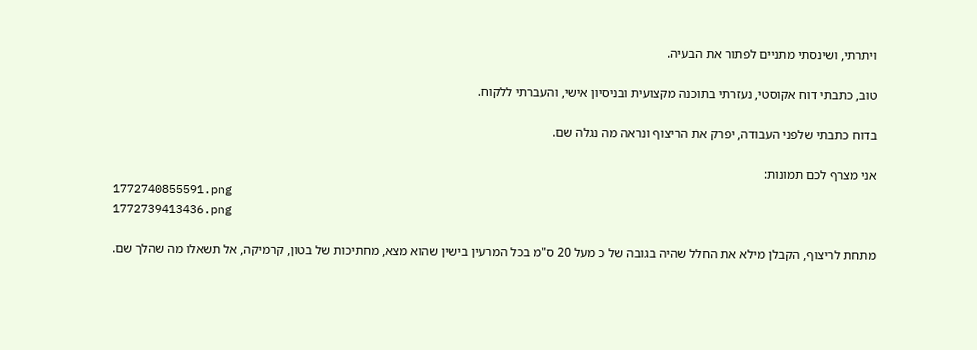ויתרתי, ושינסתי מתניים לפתור את הבעיה.

טוב, כתבתי דוח אקוסטי, נעזרתי בתוכנה מקצועית ובניסיון אישי, והעברתי ללקוח.

בדוח כתבתי שלפני העבודה, יפרק את הריצוף ונראה מה נגלה שם.

אני מצרף לכם תמונות:
1772740855591.png
1772739413436.png

מתחת לריצוף, הקבלן מילא את החלל שהיה בגובה של כ מעל 20 ס"מ בכל המרעין בישין שהוא מצא, מחתיכות של בטון, קרמיקה, אל תשאלו מה שהלך שם.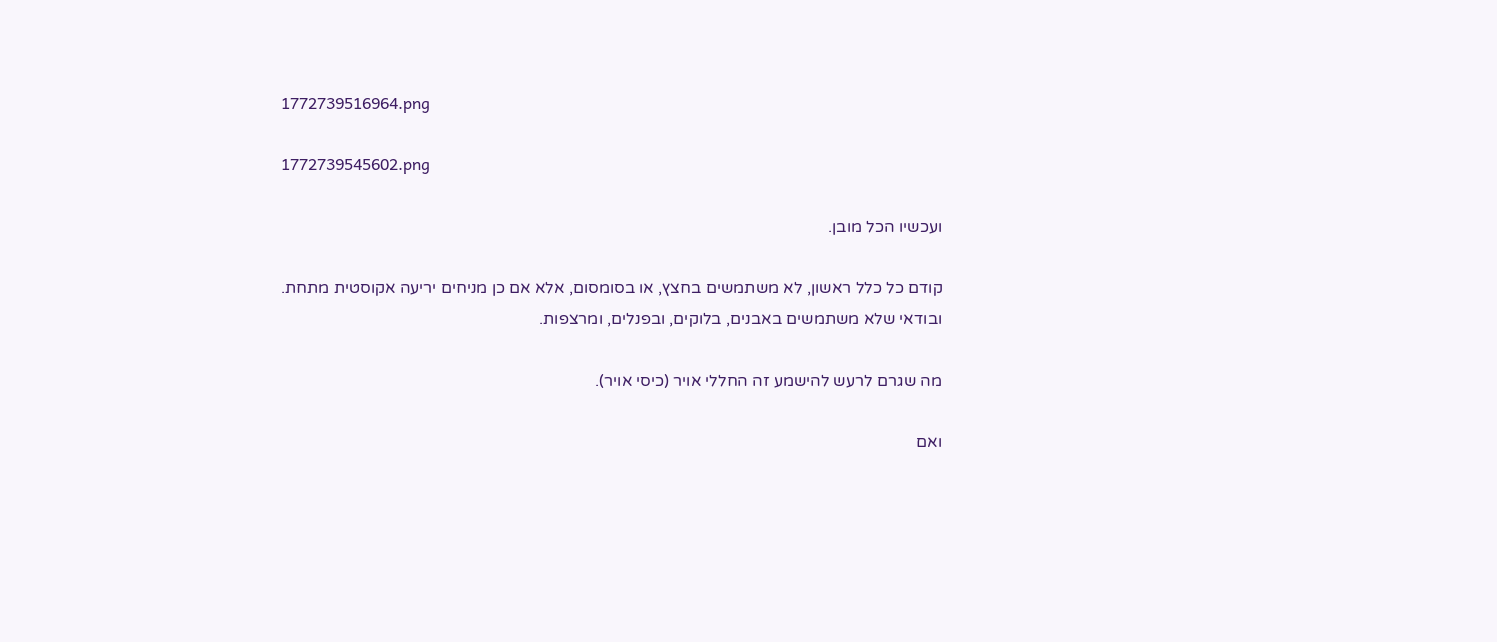1772739516964.png

1772739545602.png

ועכשיו הכל מובן.

קודם כל כלל ראשון, לא משתמשים בחצץ, או בסומסום, אלא אם כן מניחים יריעה אקוסטית מתחת.
ובודאי שלא משתמשים באבנים, בלוקים, ובפנלים, ומרצפות.

מה שגרם לרעש להישמע זה החללי אויר (כיסי אויר).

ואם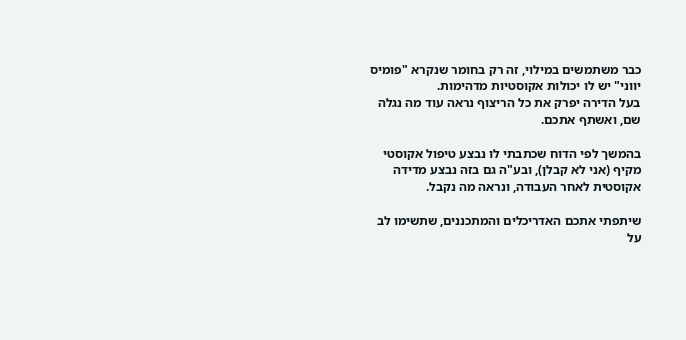כבר משתמשים במילוי, זה רק בחומר שנקרא "פומיס יווני" יש לו יכולות אקוסטיות מדהימות.
בעל הדירה יפרק את כל הריצוף נראה עוד מה נגלה שם, ואשתף אתכם.

בהמשך לפי הדוח שכתבתי לו נבצע טיפול אקוסטי מקיף (אני לא קבלן), ובע"ה גם בזה נבצע מדידה אקוסטית לאחר העבודה, ונראה מה נקבל.

שיתפתי אתכם האדריכלים והמתכננים, שתשימו לב על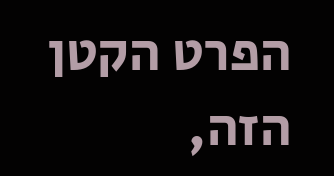הפרט הקטן הזה,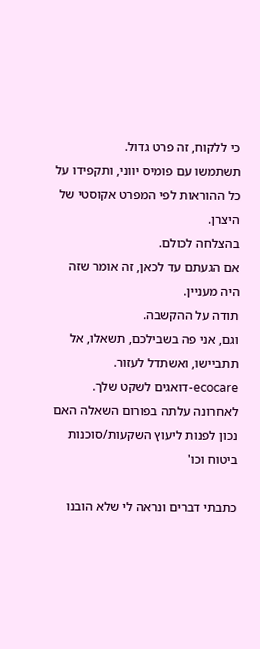כי ללקוח, זה פרט גדול.
תשתמשו עם פומיס יווני, ותקפידו על כל ההוראות לפי המפרט אקוסטי של היצרן.
בהצלחה לכולם.
אם הגעתם עד לכאן, זה אומר שזה היה מעניין.
תודה על ההקשבה.
וגם, אני פה בשבילכם, תשאלו, אל תתביישו, ואשתדל לעזור.
ecocare-דואגים לשקט שלך.
לאחרונה עלתה בפורום השאלה האם נכון לפנות ליעוץ השקעות/סוכנות ביטוח וכו'

כתבתי דברים ונראה לי שלא הובנו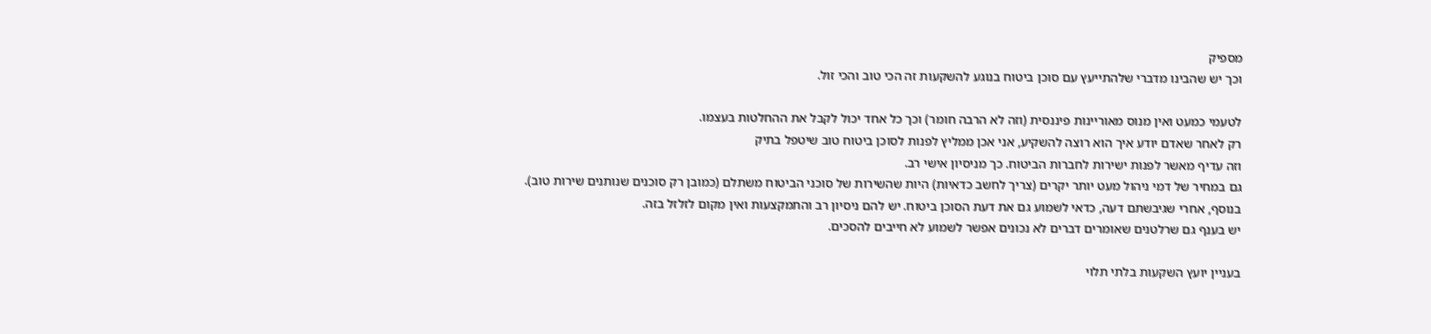מספיק
וכך יש שהבינו מדברי שלהתייעץ עם סוכן ביטוח בנוגע להשקעות זה הכי טוב והכי זול.

לטעמי כמעט ואין מנוס מאוריינות פיננסית (וזה לא הרבה חומר) וכך כל אחד יכול לקבל את ההחלטות בעצמו.
רק לאחר שאדם יודע איך הוא רוצה להשקיע, אני אכן ממליץ לפנות לסוכן ביטוח טוב שיטפל בתיק
וזה עדיף מאשר לפנות ישירות לחברות הביטוח. כך מניסיון אישי רב.
גם במחיר של דמי ניהול מעט יותר יקרים (צריך לחשב כדאיות) היות שהשירות של סוכני הביטוח משתלם (כמובן רק סוכנים שנותנים שירות טוב).
בנוסף, אחרי שגיבשתם דעה, כדאי לשמוע גם את דעת הסוכן ביטוח. יש להם ניסיון רב והתמקצעות ואין מקום לזלזל בזה.
יש בענף גם שרלטנים שאומרים דברים לא נכונים אפשר לשמוע לא חייבים להסכים.

בעניין יועץ השקעות בלתי תלוי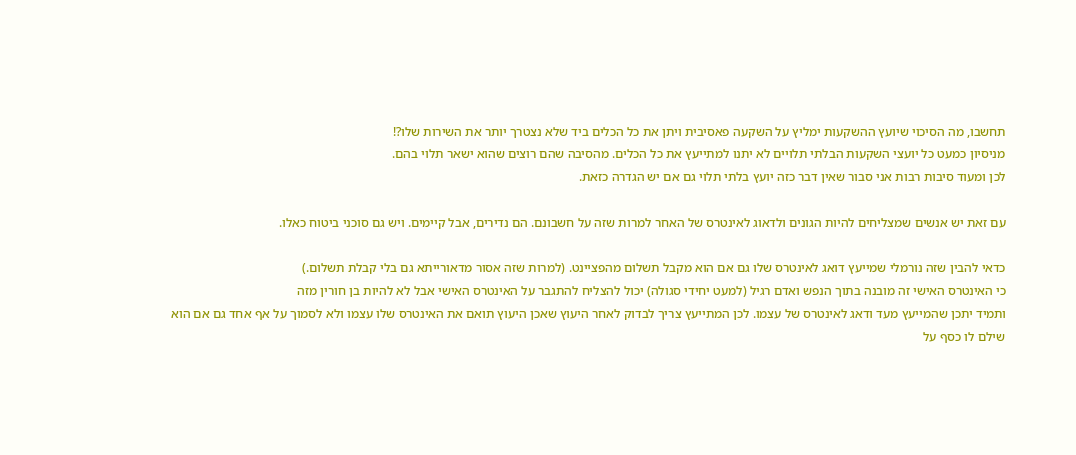תחשבו, מה הסיכוי שיועץ ההשקעות ימליץ על השקעה פאסיבית ויתן את כל הכלים ביד שלא נצטרך יותר את השירות שלו?!
מניסיון כמעט כל יועצי השקעות הבלתי תלויים לא יתנו למתייעץ את כל הכלים. מהסיבה שהם רוצים שהוא ישאר תלוי בהם.
לכן ומעוד סיבות רבות אני סבור שאין דבר כזה יועץ בלתי תלוי גם אם יש הגדרה כזאת.

עם זאת יש אנשים שמצליחים להיות הגונים ולדאוג לאינטרס של האחר למרות שזה על חשבונם. הם נדירים, אבל קיימים. ויש גם סוכני ביטוח כאלו.

כדאי להבין שזה נורמלי שמייעץ דואג לאינטרס שלו גם אם הוא מקבל תשלום מהפציינט. (למרות שזה אסור מדאורייתא גם בלי קבלת תשלום.)
כי האינטרס האישי זה מובנה בתוך הנפש ואדם רגיל (למעט יחידי סגולה) יכול להצליח להתגבר על האינטרס האישי אבל לא להיות בן חורין מזה
ותמיד יתכן שהמייעץ מעד ודאג לאינטרס של עצמו. לכן המתייעץ צריך לבדוק לאחר היעוץ שאכן היעוץ תואם את האינטרס שלו עצמו ולא לסמוך על אף אחד גם אם הוא שילם לו כסף על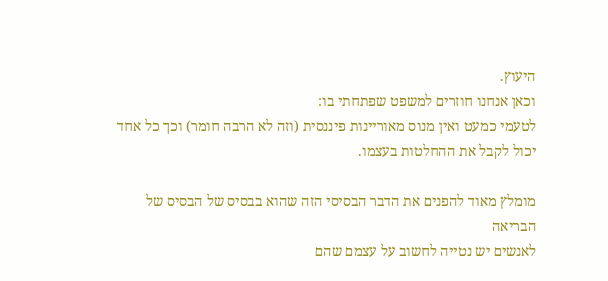היעוץ.
וכאן אנחנו חוזרים למשפט שפתחתי בו:
לטעמי כמעט ואין מנוס מאוריינות פיננסית (וזה לא הרבה חומר) וכך כל אחד יכול לקבל את ההחלטות בעצמו.

מומלץ מאוד להפנים את הדבר הבסיסי הזה שהוא בבסיס של הבסיס של הבריאה
לאנשים יש נטייה לחשוב על עצמם שהם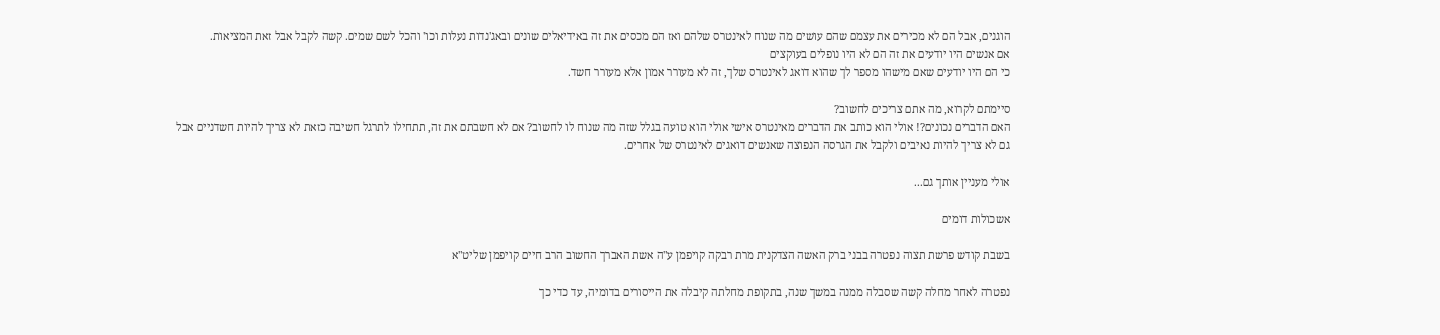הוגנים, אבל הם לא מכירים את עצמם שהם עושים מה שנוח לאינטרס שלהם ואז הם מכסים את זה באידיאלים שונים ובאג'נדות נעלות וכו' והכל לשם שמים. קשה לקבל אבל זאת המציאות.
אם אנשים היו יודעים את זה הם לא היו נופלים בעוקצים
כי הם היו יודעים שאם מישהו מספר לך שהוא דואג לאינטרס שלך, זה לא מעורר אמון אלא מעורר חשד.

סיימתם לקרוא, מה אתם צריכים לחשוב?
האם הדברים נכונים?! אולי הוא כותב את הדברים מאינטרס אישי אולי הוא טועה בגלל שזה מה שנוח לו לחשוב? אם לא חשבתם את זה, תתחילו לתרגל חשיבה כזאת לא צריך להיות חשדניים אבל גם לא צריך להיות נאיבים ולקבל את הגרסה הנפוצה שאנשים דואגים לאינטרס של אחרים.

אולי מעניין אותך גם...

אשכולות דומים

בשבת קודש פרשת תצוה נפטרה בבני ברק האשה הצדקנית מרת רבקה קויפמן ע"ה אשת האברך החשוב הרב חיים קויפמן שליט"א

נפטרה לאחר מחלה קשה שסבלה ממנה במשך שנה, בתקופת מחלתה קיבלה את הייסורים בדומיה, עד כדי כך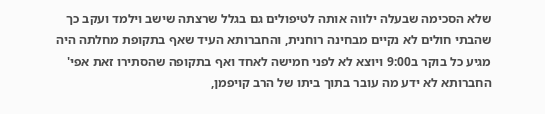שלא הסכימה שבעלה ילווה אותה לטיפולים גם בגלל שרצתה שישב וילמד ועקב כך שהבתי חולים לא נקיים מבחינה רוחנית, והחברותא העיד שאף בתקופת מחלתה היה מגיע כל בוקר ב9:00 ויוצא לא לפני חמישה לאחד ואף בתקופה שהסתירו זאת אפי' החברותא לא ידע מה עובר בתוך ביתו של הרב קויפמן,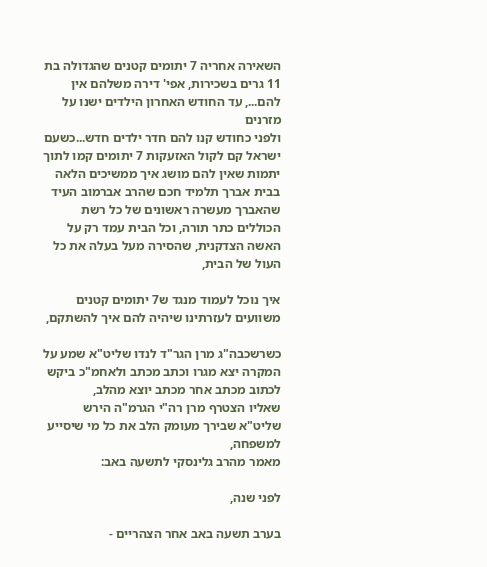השאירה אחריה 7 יתומים קטנים שהגדולה בת 11 גרים בשכירות, אפי' דירה משלהם אין להם..., עד החודש האחרון הילדים ישנו על מזרנים
ולפני כחודש קנו להם חדר ילדים חדש...כשעם ישראל קם לקול האזעקות 7 יתומים קמו לתוך יתמות שאין להם מושג איך ממשיכים הלאה בבית אברך תלמיד חכם שהרב אברמוב העיד שהאברך מעשרה ראשונים של כל רשת הכוללים כתר תורה, וכל הבית עמד רק על האשה הצדקנית, שהסירה מעל בעלה את כל העול של הבית,

איך נוכל לעמוד מנגד ש7 יתומים קטנים משוועים לעזרתינו שיהיה להם איך להשתקם,

כשרשכבה"ג מרן הגר"ד לנדו שליט"א שמע על המקרה יצא מגרו וכתב מכתב ולאחמ"כ ביקש לכתוב מכתב אחר מכתב יוצא מהלב,
שאליו הצטרף מרן רה"י הגרמ"ה הירש שליט"א שבירך מעומק הלב את כל מי שיסייע למשפחה,
מאמר מהרב גלינסקי לתשעה באב:

לפני שנה,

בערב תשעה באב אחר הצהריים -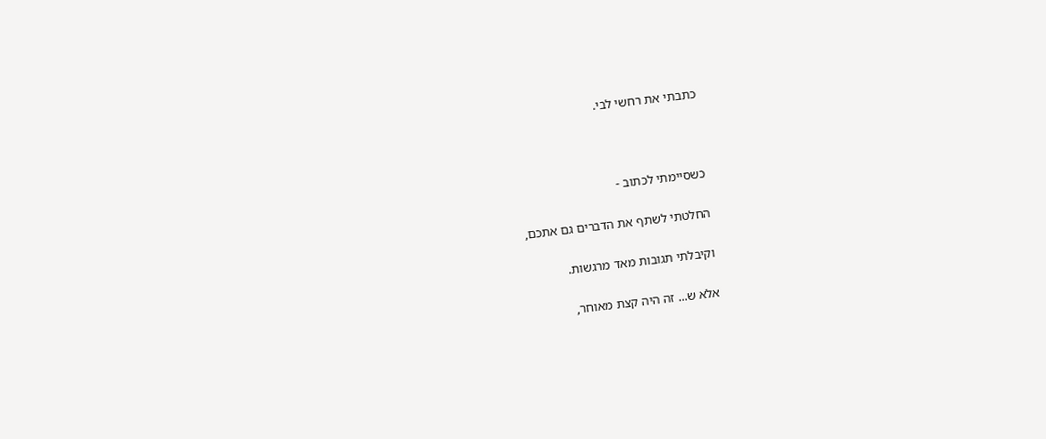כתבתי את רחשי לבי.



כשסיימתי לכתוב -

החלטתי לשתף את הדברים גם אתכם,

וקיבלתי תגובות מאד מרגשות.

אלא ש... זה היה קצת מאוחר,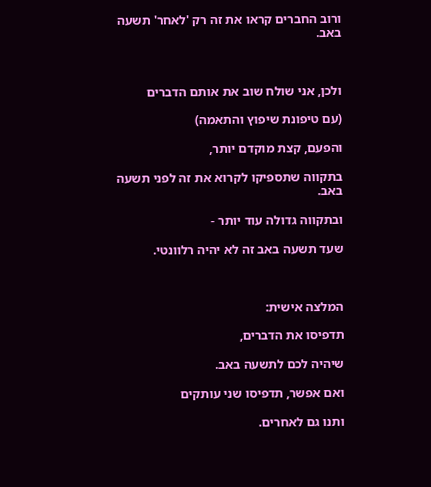ורוב החברים קראו את זה רק 'לאחר' תשעה באב.



ולכן, אני שולח שוב את אותם הדברים

(עם טיפונת שיפוץ והתאמה)

והפעם, קצת מוקדם יותר,

בתקווה שתספיקו לקרוא את זה לפני תשעה באב.

ובתקווה גדולה עוד יותר -

שעד תשעה באב זה לא יהיה רלוונטי.



המלצה אישית:

תדפיסו את הדברים,

שיהיה לכם לתשעה באב.

ואם אפשר, תדפיסו שני עותקים

ותנו גם לאחרים.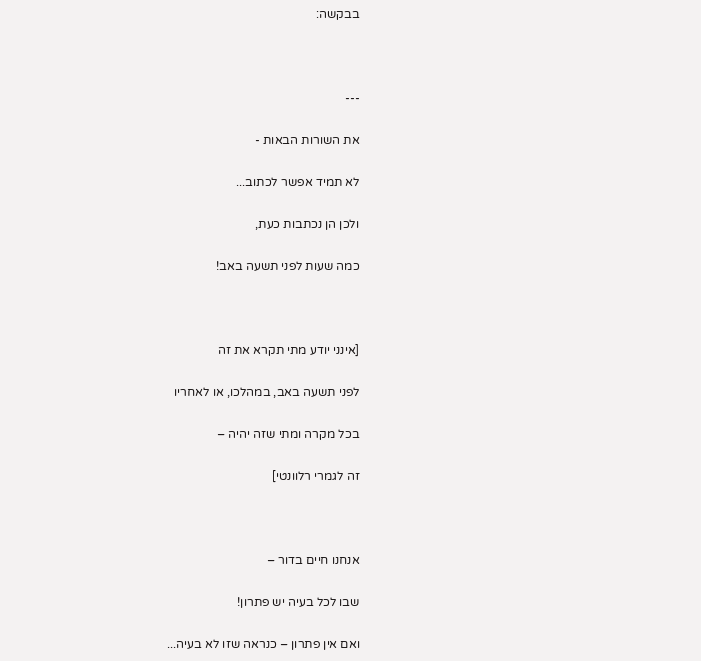בבקשה:



---

את השורות הבאות -

לא תמיד אפשר לכתוב...

ולכן הן נכתבות כעת,

כמה שעות לפני תשעה באב!



[אינני יודע מתי תקרא את זה

לפני תשעה באב, במהלכו, או לאחריו

בכל מקרה ומתי שזה יהיה –

זה לגמרי רלוונטי]



אנחנו חיים בדור –

שבו לכל בעיה יש פתרון!

ואם אין פתרון – כנראה שזו לא בעיה...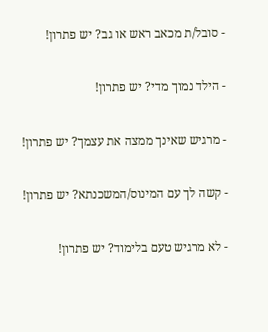- סובל/ת מכאב ראש או גב? יש פתרון!

- הילד נמוך מדי? יש פתרון!

- מרגיש שאינך ממצה את עצמך? יש פתרון!

- קשה לך עם המינוס/המשכנתא? יש פתרון!

- לא מרגיש טעם בלימוד? יש פתרון!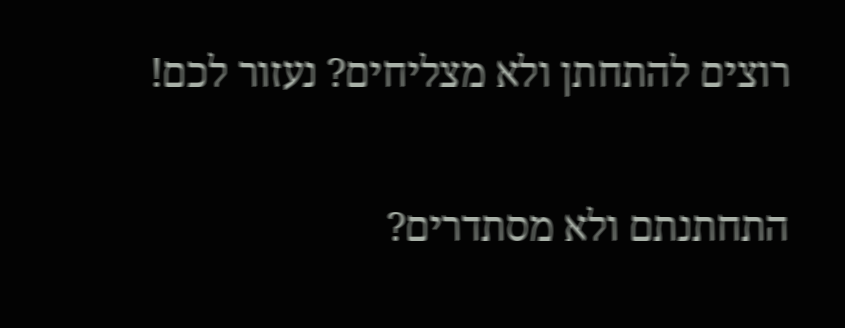רוצים להתחתן ולא מצליחים? נעזור לכם!

התחתנתם ולא מסתדרים?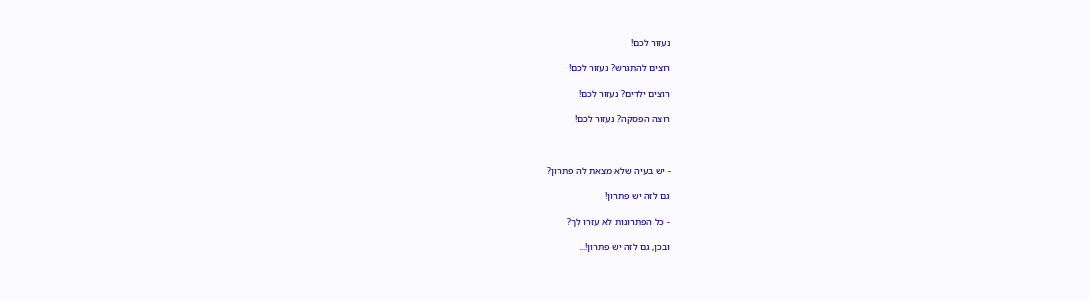נעזור לכם!

רוצים להתגרש? נעזור לכם!

רוצים ילדים? נעזור לכם!

רוצה הפסקה? נעזור לכם!



- יש בעיה שלא מצאת לה פתרון?

גם לזה יש פתרון!

- כל הפתרונות לא עזרו לך?

ובכן, גם לזה יש פתרון!...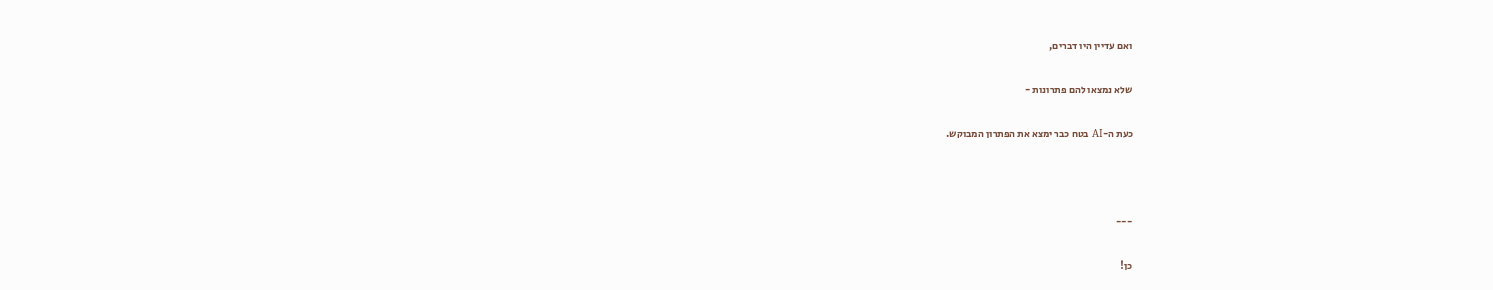ואם עדיין היו דברים,

שלא נמצאו להם פתרונות -

כעת ה-AI בטח כבר ימצא את הפתרון המבוקש.



---

כן!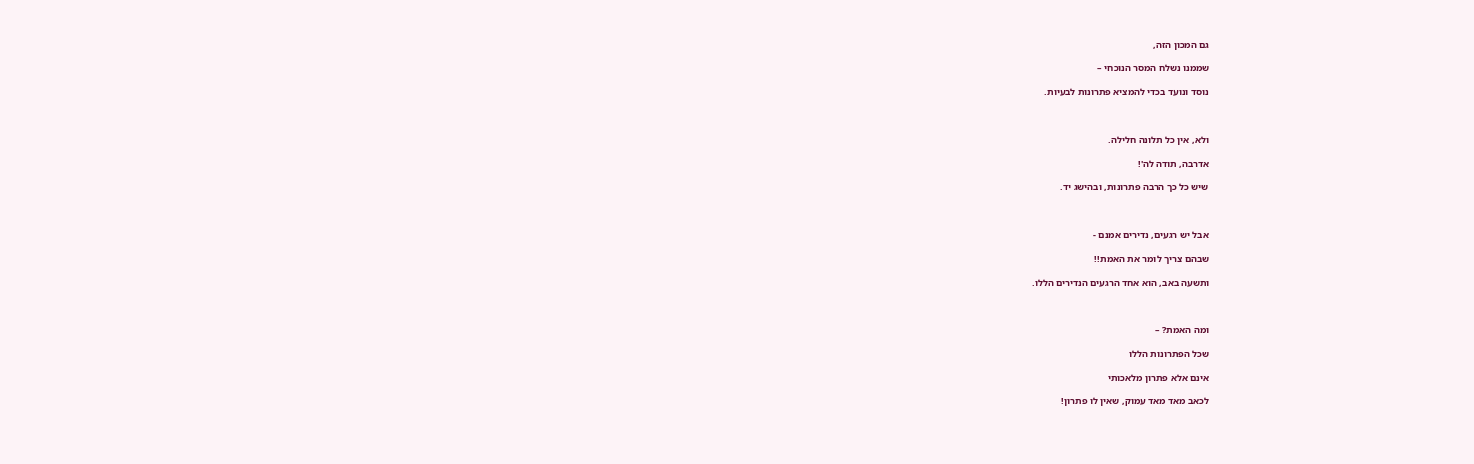גם המכון הזה,

שממנו נשלח המסר הנוכחי –

נוסד ונועד בכדי להמציא פתרונות לבעיות.



ולא, אין כל תלונה חלילה.

אדרבה, תודה לה'!

שיש כל כך הרבה פתרונות, ובהישג יד.



אבל יש רגעים, נדירים אמנם -

שבהם צריך לומר את האמת!!

ותשעה באב, הוא אחד הרגעים הנדירים הללו.



ומה האמת? –

שכל הפתרונות הללו

אינם אלא פתרון מלאכותי

לכאב מאד מאד עמוק, שאין לו פתרון!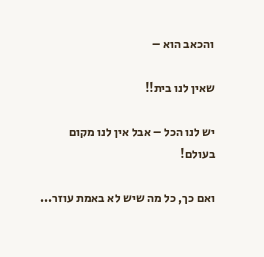והכאב הוא –

שאין לנו בית!!

יש לנו הכל – אבל אין לנו מקום בעולם!

ואם כך, כל מה שיש לא באמת עוזר...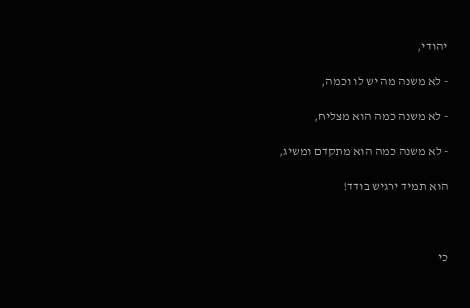יהודי,

- לא משנה מה יש לו וכמה,

- לא משנה כמה הוא מצליח,

- לא משנה כמה הוא מתקדם ומשיג,

הוא תמיד ירגיש בודד!



כי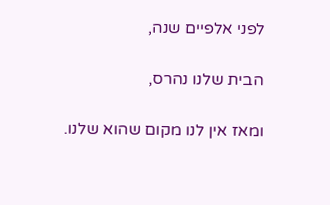לפני אלפיים שנה,

הבית שלנו נהרס,

ומאז אין לנו מקום שהוא שלנו.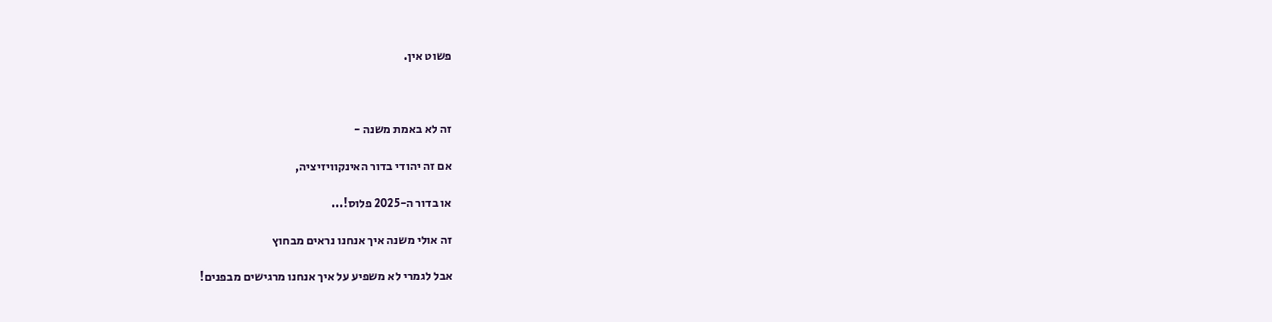פשוט אין.



זה לא באמת משנה -

אם זה יהודי בדור האינקוויזיציה,

או בדור ה-2025 פלוס!...

זה אולי משנה איך אנחנו נראים מבחוץ

אבל לגמרי לא משפיע על איך אנחנו מרגישים מבפנים!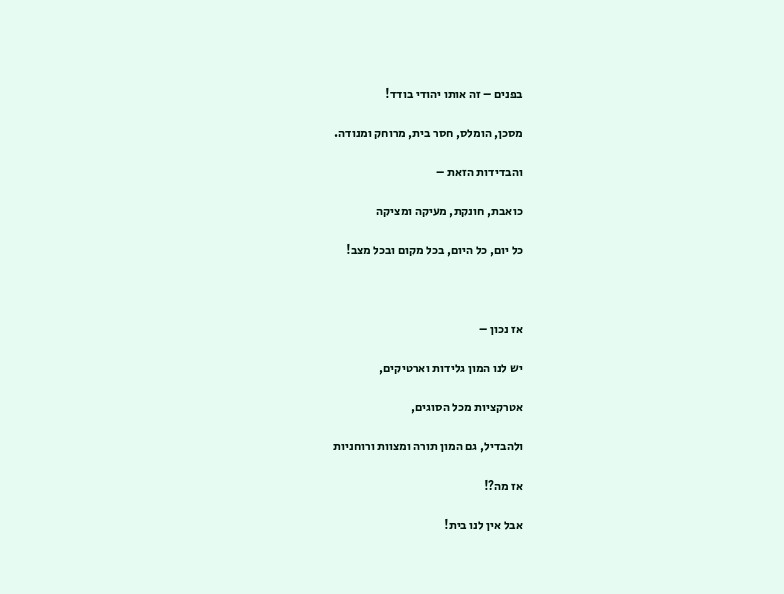בפנים – זה אותו יהודי בודד!

מסכן, הומלס, חסר בית, מרוחק ומנודה.

והבדידות הזאת –

כואבת, חונקת, מעיקה ומציקה

כל יום, כל היום, בכל מקום ובכל מצב!



אז נכון –

יש לנו המון גלידות וארטיקים,

אטרקציות מכל הסוגים,

ולהבדיל, גם המון תורה ומצוות ורוחניות

אז מה?!

אבל אין לנו בית!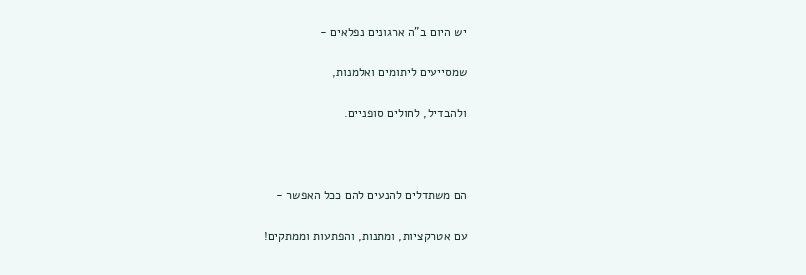יש היום ב"ה ארגונים נפלאים -

שמסייעים ליתומים ואלמנות,

ולהבדיל, לחולים סופניים.



הם משתדלים להנעים להם ככל האפשר -

עם אטרקציות, ומתנות, והפתעות וממתקים!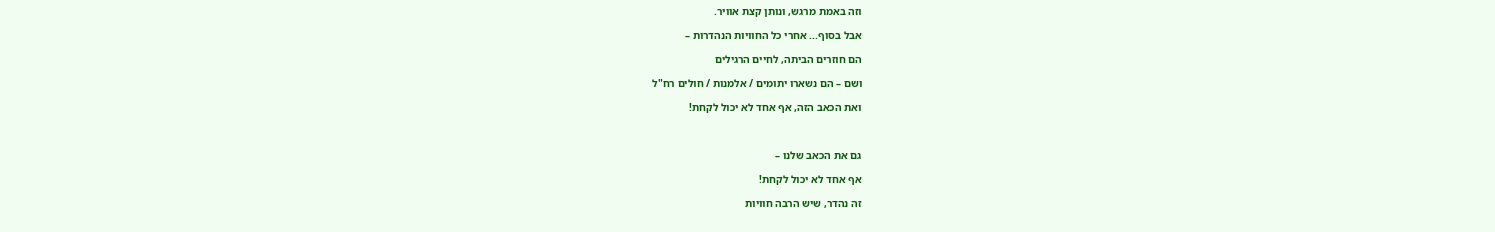וזה באמת מרגש, ונותן קצת אוויר.

אבל בסוף... אחרי כל החוויות הנהדרות –

הם חוזרים הביתה, לחיים הרגילים

ושם – הם נשארו יתומים / אלמנות / חולים רח"ל

ואת הכאב הזה, אף אחד לא יכול לקחת!



גם את הכאב שלנו –

אף אחד לא יכול לקחת!

זה נהדר, שיש הרבה חוויות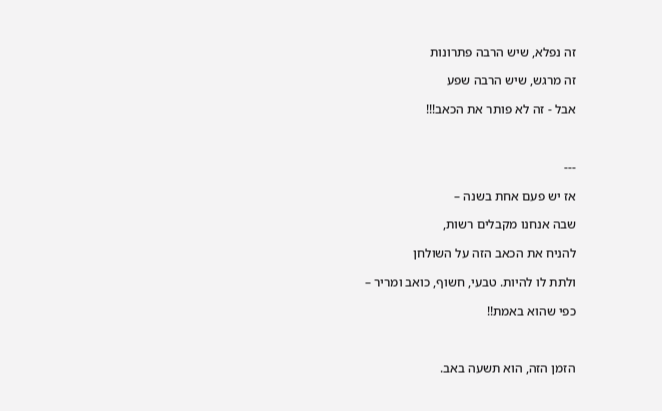זה נפלא, שיש הרבה פתרונות

זה מרגש, שיש הרבה שפע

אבל - זה לא פותר את הכאב!!!



---

אז יש פעם אחת בשנה –

שבה אנחנו מקבלים רשות,

להניח את הכאב הזה על השולחן

ולתת לו להיות. טבעי, חשוף, כואב ומריר –

כפי שהוא באמת!!



הזמן הזה, הוא תשעה באב.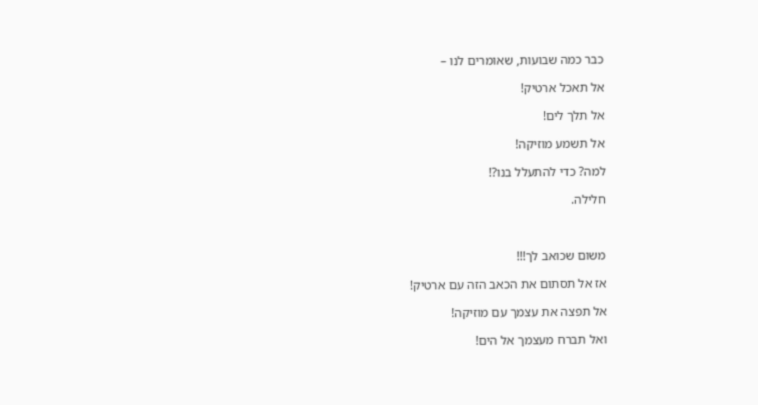כבר כמה שבועות, שאומרים לנו –

אל תאכל ארטיק!

אל תלך לים!

אל תשמע מוזיקה!

למה? כדי להתעלל בנו?!

חלילה.



משום שכואב לך!!!

אז אל תסתום את הכאב הזה עם ארטיק!

אל תפצה את עצמך עם מוזיקה!

ואל תברח מעצמך אל הים!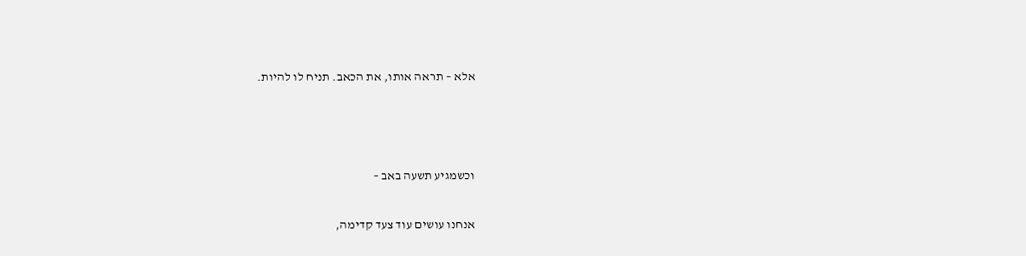אלא – תראה אותו, את הכאב. תניח לו להיות.



וכשמגיע תשעה באב –

אנחנו עושים עוד צעד קדימה,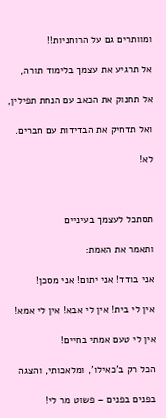ומוותרים גם על הרוחניות!!

אל תרגיע את עצמך בלימוד תורה,

אל תחנוק את הכאב עם הנחת תפילין,

ואל תדחיק את הבדידות עם חברים.

לא!



תסתכל לעצמך בעיניים

ותאמר את האמת:

אני בודד! אני יתום! אני מסכן!

אין לי בית! אין לי אבא! אין לי אמא!

אין לי טעם אמתי בחיים!

הכל רק ב'כאילו', ומלאכותי, והצגה

בפנים בפנים – פשוט מר לי!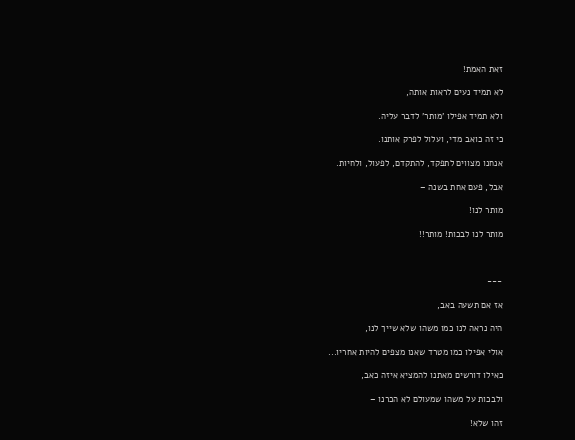זאת האמת!

לא תמיד נעים לראות אותה,

ולא תמיד אפילו 'מותר' לדבר עליה.

כי זה כואב מדי, ועלול לפרק אותנו.

אנחנו מצווים לתפקד, להתקדם, לפעול, ולחיות.

אבל, פעם אחת בשנה –

מותר לנו!

מותר לנו לבכות! מותר!!



---

אז אם תשעה באב,

היה נראה לנו כמו משהו שלא שייך לנו,

אולי אפילו כמו מטרד שאנו מצפים להיות אחריו...

כאילו דורשים מאתנו להמציא איזה כאב,

ולבכות על משהו שמעולם לא הכרנו –

זהו שלא!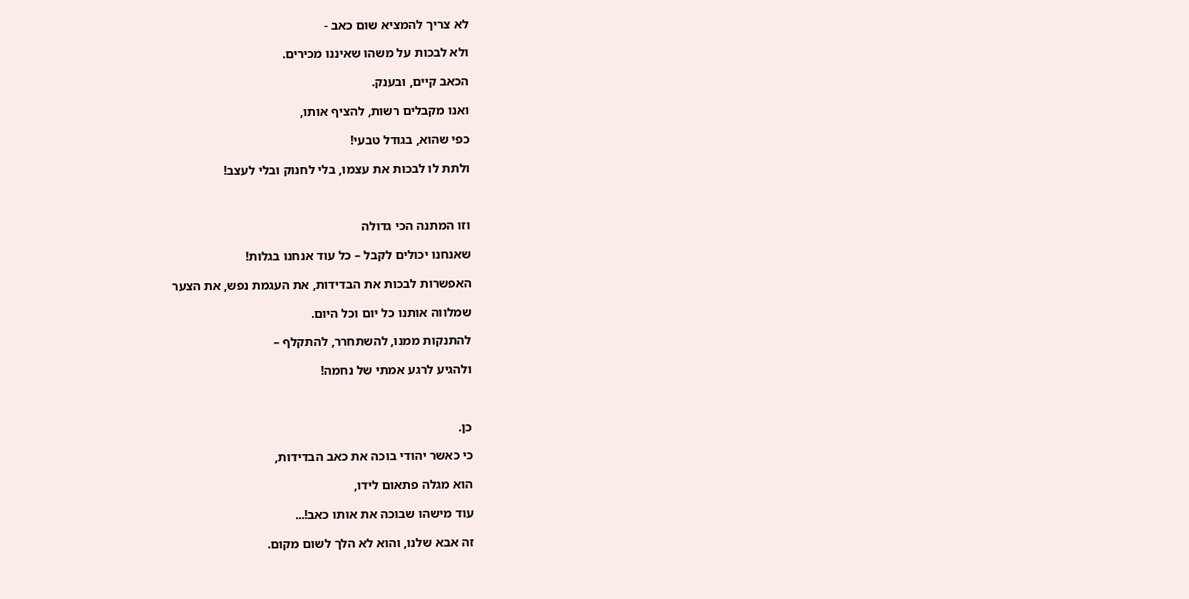לא צריך להמציא שום כאב -

ולא לבכות על משהו שאיננו מכירים.

הכאב קיים, ובענק.

ואנו מקבלים רשות, להציף אותו,

כפי שהוא, בגודל טבעי!

ולתת לו לבכות את עצמו, בלי לחנוק ובלי לעצב!



וזו המתנה הכי גדולה

שאנחנו יכולים לקבל – כל עוד אנחנו בגלות!

האפשרות לבכות את הבדידות, את העגמת נפש, את הצער

שמלווה אותנו כל יום וכל היום.

להתנקות ממנו, להשתחרר, להתקלף –

ולהגיע לרגע אמתי של נחמה!



כן.

כי כאשר יהודי בוכה את כאב הבדידות,

הוא מגלה פתאום לידו,

עוד מישהו שבוכה את אותו כאב!...

זה אבא שלנו, והוא לא הלך לשום מקום.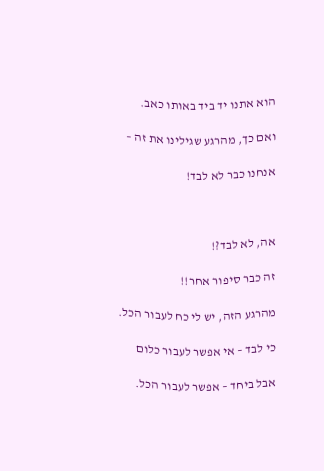הוא אתנו יד ביד באותו כאב.

ואם כך, מהרגע שגילינו את זה –

אנחנו כבר לא לבד!



אה, לא לבד?!

זה כבר סיפור אחר!!

מהרגע הזה, יש לי כח לעבור הכל.

כי לבד – אי אפשר לעבור כלום

אבל ביחד – אפשר לעבור הכל.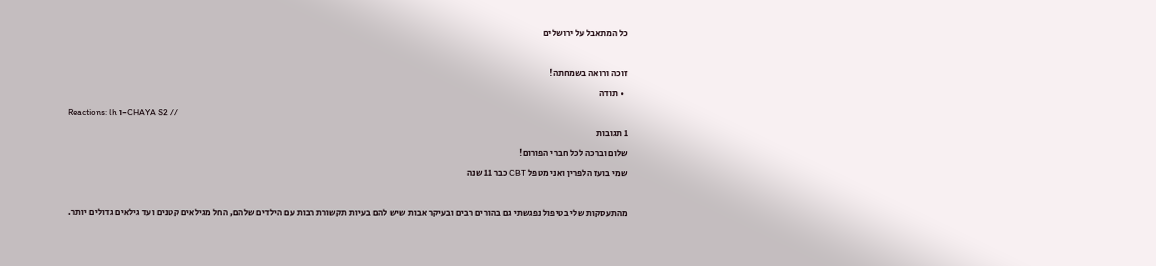כל המתאבל על ירושלים

זוכה ורואה בשמחתה!
  • תודה
Reactions: lh ו-CHAYA S2 //
1 תגובות
שלום וברכה לכל חברי הפורום!
שמי בועז הלפרין ואני מטפל CBT כבר 11 שנה

מהתעסקות שלי בטיפול נפגשתי גם בהורים רבים ובעיקר אבות שיש להם בעיות תקשורת רבות עם הילדים שלהם, החל מגילאים קטנים ועד גילאים גדולים יותר.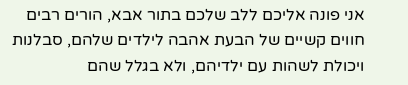אני פונה אליכם ללב שלכם בתור אבא, הורים רבים חווים קשיים של הבעת אהבה לילדים שלהם, סבלנות ויכולת לשהות עם ילדיהם, ולא בגלל שהם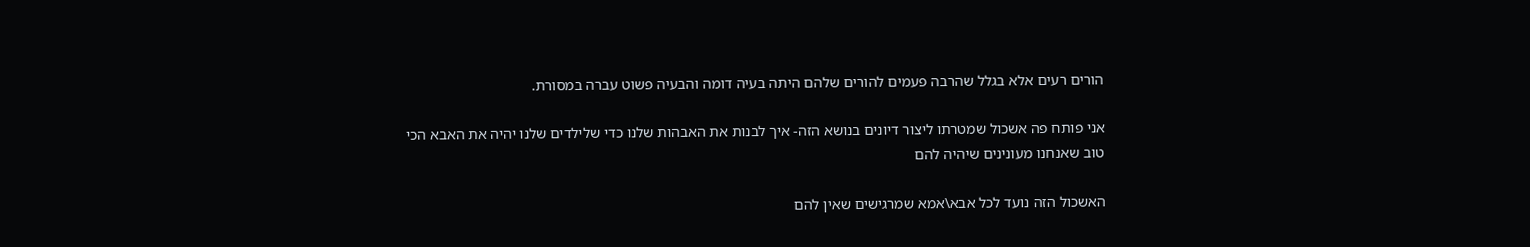הורים רעים אלא בגלל שהרבה פעמים להורים שלהם היתה בעיה דומה והבעיה פשוט עברה במסורת.

אני פותח פה אשכול שמטרתו ליצור דיונים בנושא הזה- איך לבנות את האבהות שלנו כדי שלילדים שלנו יהיה את האבא הכי טוב שאנחנו מעונינים שיהיה להם

האשכול הזה נועד לכל אבא\אמא שמרגישים שאין להם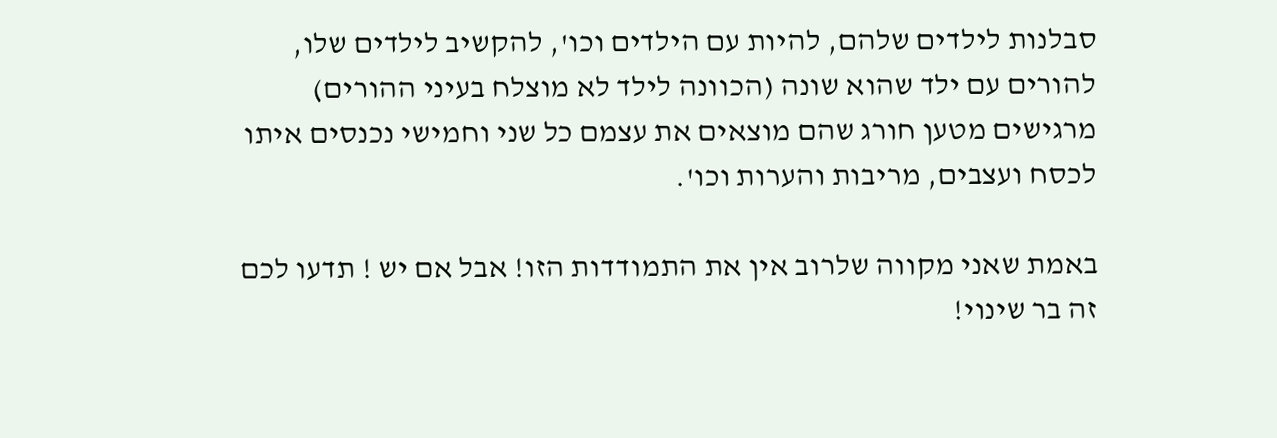סבלנות לילדים שלהם, להיות עם הילדים וכו', להקשיב לילדים שלו, להורים עם ילד שהוא שונה (הכוונה לילד לא מוצלח בעיני ההורים) מרגישים מטען חורג שהם מוצאים את עצמם כל שני וחמישי נכנסים איתו לכסח ועצבים, מריבות והערות וכו'.

באמת שאני מקווה שלרוב אין את התמודדות הזו! אבל אם יש ! תדעו לכם זה בר שינוי!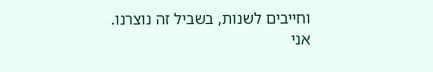וחייבים לשנות, בשביל זה נוצרנו.
אני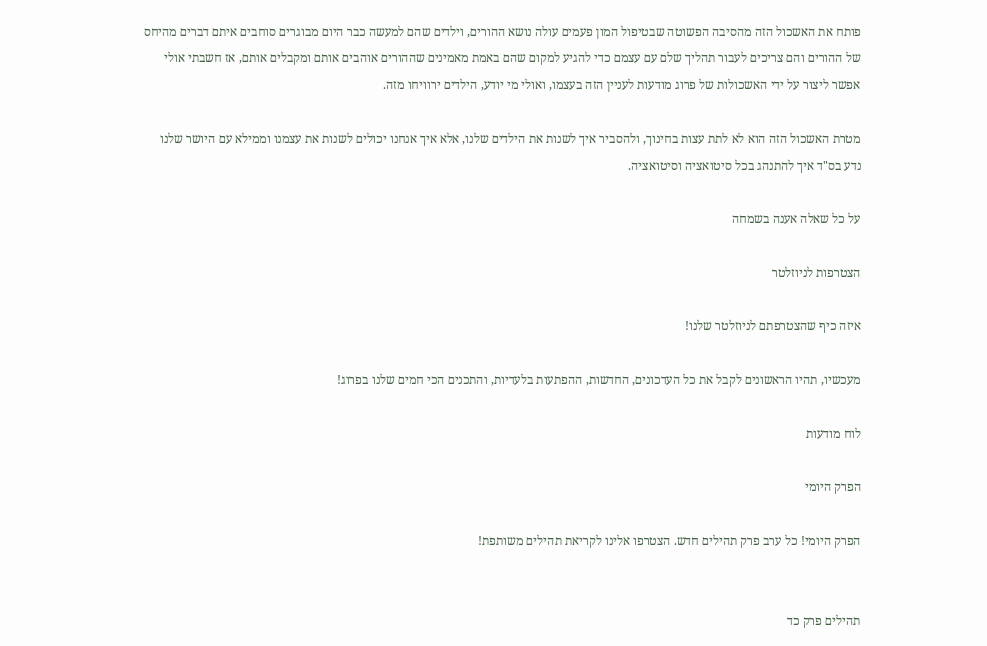פותח את האשכול הזה מהסיבה הפשוטה שבטיפול המון פעמים עולה נושא ההורים, וילדים שהם למעשה כבר היום מבוגרים סוחבים איתם דברים מהיחס של ההורים והם צריכים לעבור תהליך שלם עם עצמם כדי להגיע למקום שהם באמת מאמינים שההורים אוהבים אותם ומקבלים אותם, אז חשבתי אולי אפשר ליצור על ידי האשכולות של פרוג מודעות לעניין הזה בעצמו, ואולי מי יודע, הילדים ירוויחו מזה.

מטרת האשכול הזה הוא לא לתת עצות בחינוך, ולהסביר איך לשנות את הילדים שלנו, אלא איך אנחנו יכולים לשנות את עצמנו וממילא עם היושר שלנו נדע בס"ד איך להתנהג בכל סיטואציה וסיטואציה.

על כל שאלה אענה בשמחה

הצטרפות לניוזלטר

איזה כיף שהצטרפתם לניוזלטר שלנו!

מעכשיו, תהיו הראשונים לקבל את כל העדכונים, החדשות, ההפתעות בלעדיות, והתכנים הכי חמים שלנו בפרוג!

לוח מודעות

הפרק היומי

הפרק היומי! כל ערב פרק תהילים חדש. הצטרפו אלינו לקריאת תהילים משותפת!


תהילים פרק כד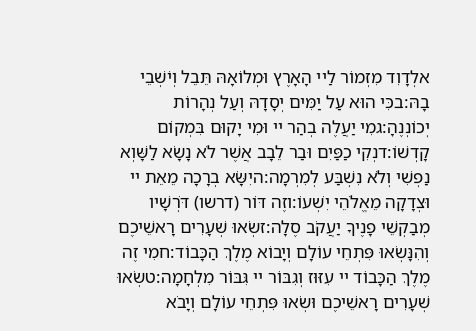אלְדָוִד מִזְמוֹר לַיי הָאָרֶץ וּמְלוֹאָהּ תֵּבֵל וְיֹשְׁבֵי בָהּ:בכִּי הוּא עַל יַמִּים יְסָדָהּ וְעַל נְהָרוֹת יְכוֹנְנֶהָ:גמִי יַעֲלֶה בְהַר יי וּמִי יָקוּם בִּמְקוֹם קָדְשׁוֹ:דנְקִי כַפַּיִם וּבַר לֵבָב אֲשֶׁר לֹא נָשָׂא לַשָּׁוְא נַפְשִׁי וְלֹא נִשְׁבַּע לְמִרְמָה:היִשָּׂא בְרָכָה מֵאֵת יי וּצְדָקָה מֵאֱלֹהֵי יִשְׁעוֹ:וזֶה דּוֹר (דרשו) דֹּרְשָׁיו מְבַקְשֵׁי פָנֶיךָ יַעֲקֹב סֶלָה:זשְׂאוּ שְׁעָרִים רָאשֵׁיכֶם וְהִנָּשְׂאוּ פִּתְחֵי עוֹלָם וְיָבוֹא מֶלֶךְ הַכָּבוֹד:חמִי זֶה מֶלֶךְ הַכָּבוֹד יי עִזּוּז וְגִבּוֹר יי גִּבּוֹר מִלְחָמָה:טשְׂאוּ שְׁעָרִים רָאשֵׁיכֶם וּשְׂאוּ פִּתְחֵי עוֹלָם וְיָבֹא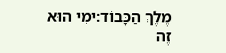מֶלֶךְ הַכָּבוֹד:ימִי הוּא זֶה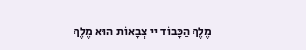מֶלֶךְ הַכָּבוֹד יי צְבָאוֹת הוּא מֶלֶךְ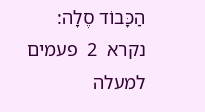הַכָּבוֹד סֶלָה:
נקרא  2  פעמים
למעלה